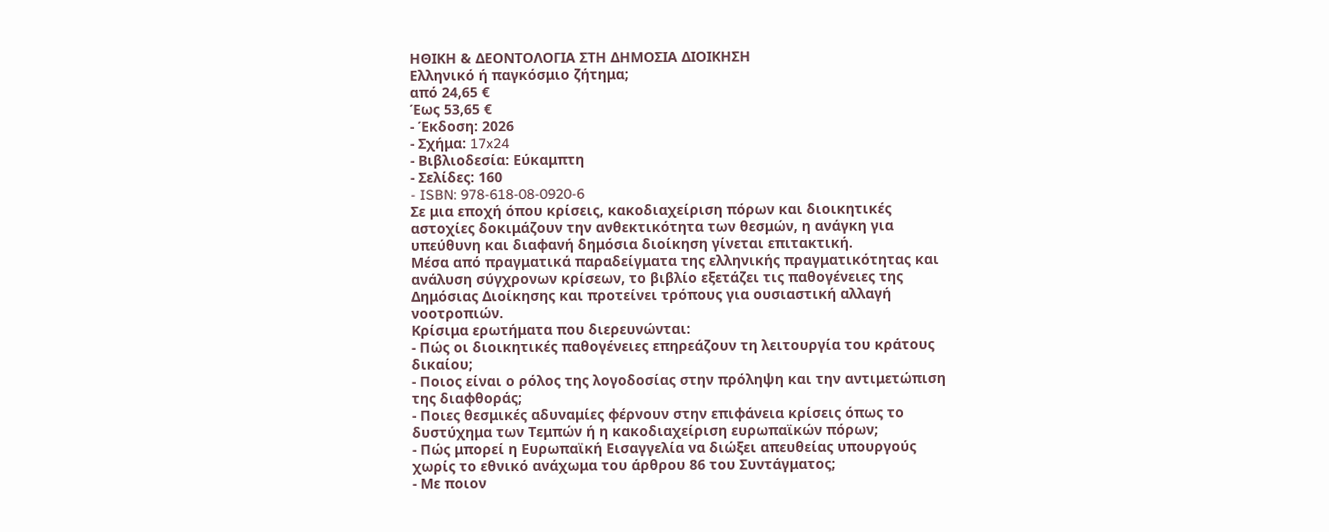ΗΘΙΚΗ & ΔΕΟΝΤΟΛΟΓΙΑ ΣΤΗ ΔΗΜΟΣΙΑ ΔΙΟΙΚΗΣΗ
Ελληνικό ή παγκόσμιο ζήτημα;
από 24,65 €
Έως 53,65 €
- Έκδοση: 2026
- Σχήμα: 17x24
- Βιβλιοδεσία: Εύκαμπτη
- Σελίδες: 160
- ISBN: 978-618-08-0920-6
Σε μια εποχή όπου κρίσεις, κακοδιαχείριση πόρων και διοικητικές αστοχίες δοκιμάζουν την ανθεκτικότητα των θεσμών, η ανάγκη για υπεύθυνη και διαφανή δημόσια διοίκηση γίνεται επιτακτική.
Μέσα από πραγματικά παραδείγματα της ελληνικής πραγματικότητας και ανάλυση σύγχρονων κρίσεων, το βιβλίο εξετάζει τις παθογένειες της Δημόσιας Διοίκησης και προτείνει τρόπους για ουσιαστική αλλαγή νοοτροπιών.
Κρίσιμα ερωτήματα που διερευνώνται:
- Πώς οι διοικητικές παθογένειες επηρεάζουν τη λειτουργία του κράτους δικαίου;
- Ποιος είναι ο ρόλος της λογοδοσίας στην πρόληψη και την αντιμετώπιση της διαφθοράς;
- Ποιες θεσμικές αδυναμίες φέρνουν στην επιφάνεια κρίσεις όπως το δυστύχημα των Τεμπών ή η κακοδιαχείριση ευρωπαϊκών πόρων;
- Πώς μπορεί η Ευρωπαϊκή Εισαγγελία να διώξει απευθείας υπουργούς χωρίς το εθνικό ανάχωμα του άρθρου 86 του Συντάγματος;
- Με ποιον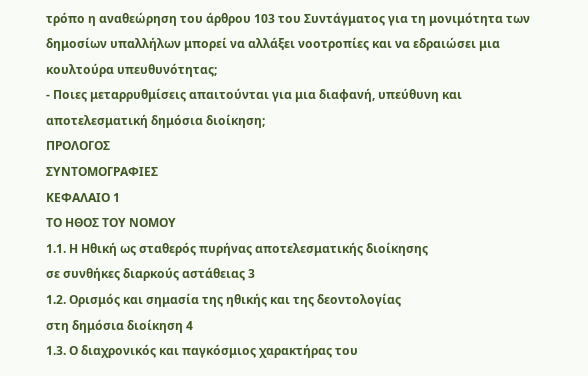τρόπο η αναθεώρηση του άρθρου 103 του Συντάγματος για τη μονιμότητα των δημοσίων υπαλλήλων μπορεί να αλλάξει νοοτροπίες και να εδραιώσει μια κουλτούρα υπευθυνότητας;
- Ποιες μεταρρυθμίσεις απαιτούνται για μια διαφανή, υπεύθυνη και αποτελεσματική δημόσια διοίκηση;
ΠΡΟΛΟΓΟΣ
ΣΥΝΤΟΜΟΓΡΑΦΙΕΣ
ΚΕΦΑΛΑΙΟ 1
ΤΟ ΗΘΟΣ ΤΟΥ ΝΟΜΟΥ
1.1. Η Ηθική ως σταθερός πυρήνας αποτελεσματικής διοίκησης
σε συνθήκες διαρκούς αστάθειας 3
1.2. Ορισμός και σημασία της ηθικής και της δεοντολογίας
στη δημόσια διοίκηση 4
1.3. Ο διαχρονικός και παγκόσμιος χαρακτήρας του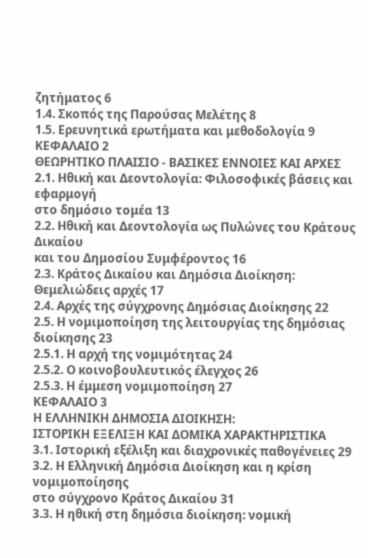ζητήματος 6
1.4. Σκοπός της Παρούσας Μελέτης 8
1.5. Ερευνητικά ερωτήματα και μεθοδολογία 9
ΚΕΦΑΛΑΙΟ 2
ΘΕΩΡΗΤΙΚΟ ΠΛΑΙΣΙΟ - ΒΑΣΙΚΕΣ ΕΝΝΟΙΕΣ ΚΑΙ ΑΡΧΕΣ
2.1. Ηθική και Δεοντολογία: Φιλοσοφικές βάσεις και εφαρμογή
στο δημόσιο τομέα 13
2.2. Ηθική και Δεοντολογία ως Πυλώνες του Κράτους Δικαίου
και του Δημοσίου Συμφέροντος 16
2.3. Κράτος Δικαίου και Δημόσια Διοίκηση: Θεμελιώδεις αρχές 17
2.4. Αρχές της σύγχρονης Δημόσιας Διοίκησης 22
2.5. Η νομιμοποίηση της λειτουργίας της δημόσιας διοίκησης 23
2.5.1. Η αρχή της νομιμότητας 24
2.5.2. Ο κοινοβουλευτικός έλεγχος 26
2.5.3. Η έμμεση νομιμοποίηση 27
ΚΕΦΑΛΑΙΟ 3
Η ΕΛΛΗΝΙΚΗ ΔΗΜΟΣΙΑ ΔΙΟΙΚΗΣΗ:
ΙΣΤΟΡΙΚΗ ΕΞΕΛΙΞΗ ΚΑΙ ΔΟΜΙΚΑ ΧΑΡΑΚΤΗΡΙΣΤΙΚΑ
3.1. Ιστορική εξέλιξη και διαχρονικές παθογένειες 29
3.2. Η Ελληνική Δημόσια Διοίκηση και η κρίση νομιμοποίησης
στο σύγχρονο Κράτος Δικαίου 31
3.3. Η ηθική στη δημόσια διοίκηση: νομική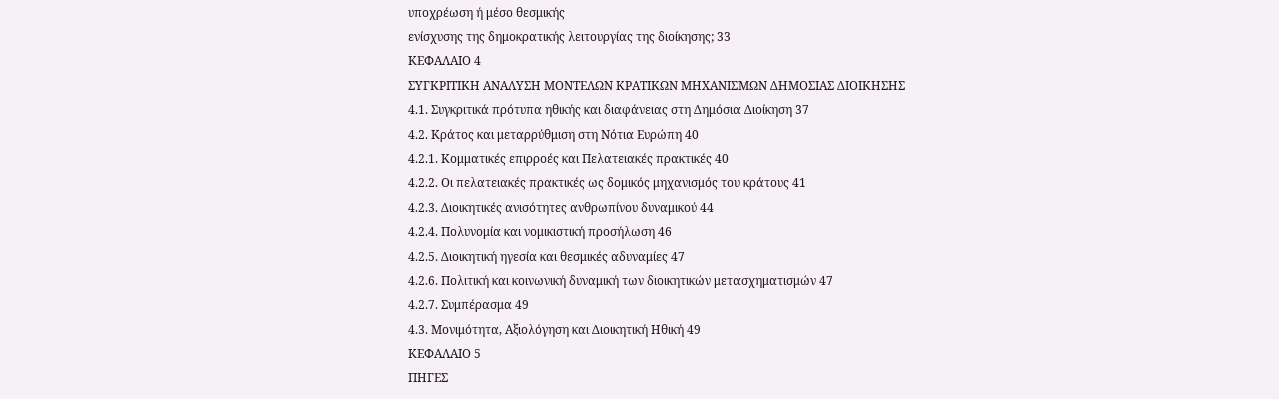υποχρέωση ή μέσο θεσμικής
ενίσχυσης της δημοκρατικής λειτουργίας της διοίκησης; 33
ΚΕΦΑΛΑΙΟ 4
ΣΥΓΚΡΙΤΙΚΗ ΑΝΑΛΥΣΗ ΜΟΝΤΕΛΩΝ ΚΡΑΤΙΚΩΝ ΜΗΧΑΝΙΣΜΩΝ ΔΗΜΟΣΙΑΣ ΔΙΟΙΚΗΣΗΣ
4.1. Συγκριτικά πρότυπα ηθικής και διαφάνειας στη Δημόσια Διοίκηση 37
4.2. Κράτος και μεταρρύθμιση στη Νότια Ευρώπη 40
4.2.1. Κομματικές επιρροές και Πελατειακές πρακτικές 40
4.2.2. Οι πελατειακές πρακτικές ως δομικός μηχανισμός του κράτους 41
4.2.3. Διοικητικές ανισότητες ανθρωπίνου δυναμικού 44
4.2.4. Πολυνομία και νομικιστική προσήλωση 46
4.2.5. Διοικητική ηγεσία και θεσμικές αδυναμίες 47
4.2.6. Πολιτική και κοινωνική δυναμική των διοικητικών μετασχηματισμών 47
4.2.7. Συμπέρασμα 49
4.3. Μονιμότητα, Αξιολόγηση και Διοικητική Ηθική 49
ΚΕΦΑΛΑΙΟ 5
ΠΗΓΕΣ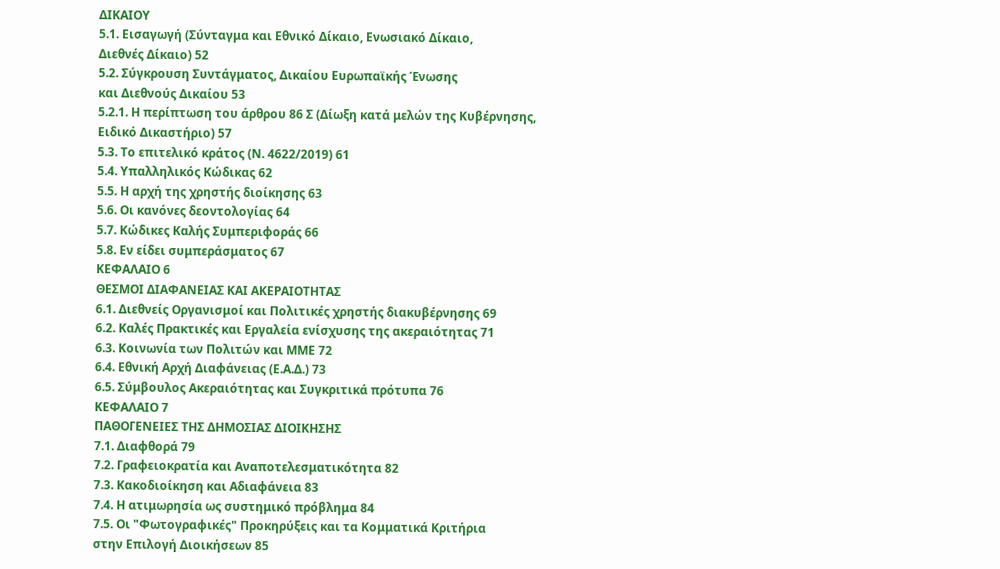ΔΙΚΑΙΟΥ
5.1. Εισαγωγή (Σύνταγμα και Εθνικό Δίκαιο, Ενωσιακό Δίκαιο,
Διεθνές Δίκαιο) 52
5.2. Σύγκρουση Συντάγματος, Δικαίου Ευρωπαϊκής Ένωσης
και Διεθνούς Δικαίου 53
5.2.1. Η περίπτωση του άρθρου 86 Σ (Δίωξη κατά μελών της Κυβέρνησης,
Ειδικό Δικαστήριο) 57
5.3. Το επιτελικό κράτος (Ν. 4622/2019) 61
5.4. Υπαλληλικός Κώδικας 62
5.5. Η αρχή της χρηστής διοίκησης 63
5.6. Οι κανόνες δεοντολογίας 64
5.7. Κώδικες Καλής Συμπεριφοράς 66
5.8. Εν είδει συμπεράσματος 67
ΚΕΦΑΛΑΙΟ 6
ΘΕΣΜΟΙ ΔΙΑΦΑΝΕΙΑΣ ΚΑΙ ΑΚΕΡΑΙΟΤΗΤΑΣ
6.1. Διεθνείς Οργανισμοί και Πολιτικές χρηστής διακυβέρνησης 69
6.2. Καλές Πρακτικές και Εργαλεία ενίσχυσης της ακεραιότητας 71
6.3. Κοινωνία των Πολιτών και ΜΜΕ 72
6.4. Εθνική Αρχή Διαφάνειας (Ε.Α.Δ.) 73
6.5. Σύμβουλος Ακεραιότητας και Συγκριτικά πρότυπα 76
ΚΕΦΑΛΑΙΟ 7
ΠΑΘΟΓΕΝΕΙΕΣ ΤΗΣ ΔΗΜΟΣΙΑΣ ΔΙΟΙΚΗΣΗΣ
7.1. Διαφθορά 79
7.2. Γραφειοκρατία και Αναποτελεσματικότητα 82
7.3. Κακοδιοίκηση και Αδιαφάνεια 83
7.4. Η ατιμωρησία ως συστημικό πρόβλημα 84
7.5. Οι "Φωτογραφικές" Προκηρύξεις και τα Κομματικά Κριτήρια
στην Επιλογή Διοικήσεων 85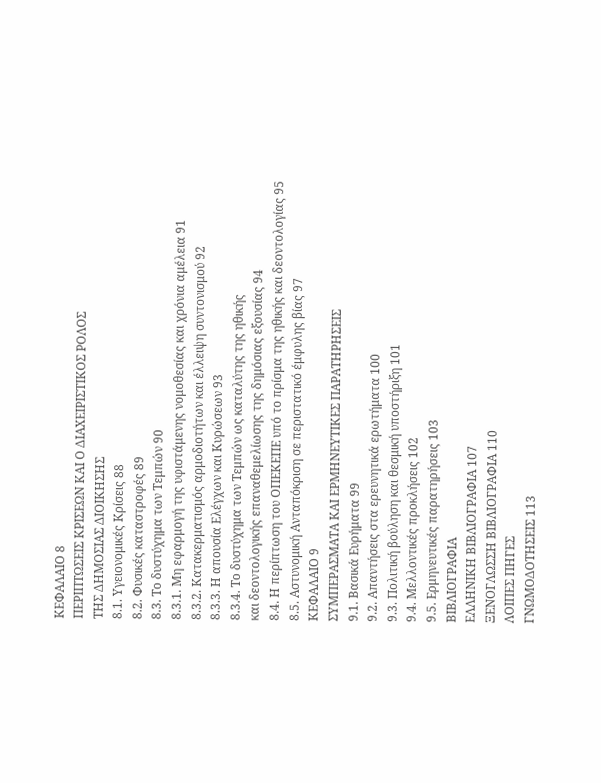ΚΕΦΑΛΑΙΟ 8
ΠΕΡΙΠΤΩΣΕΙΣ ΚΡΙΣΕΩΝ ΚΑΙ Ο ΔΙΑΧΕΙΡΙΣΤΙΚΟΣ ΡΟΛΟΣ
ΤΗΣ ΔΗΜΟΣΙΑΣ ΔΙΟΙΚΗΣΗΣ
8.1. Υγειονομικές Κρίσεις 88
8.2. Φυσικές καταστροφές 89
8.3. Το δυστύχημα των Τεμπών 90
8.3.1. Μη εφαρμογή της υφιστάμενης νομοθεσίας και χρόνια αμέλεια 91
8.3.2. Κατακερματισμός αρμοδιοτήτων και έλλειψη συντονισμού 92
8.3.3. Η απουσία Ελέγχων και Κυρώσεων 93
8.3.4. Το δυστύχημα των Τεμπών ως καταλύτης της ηθικής
και δεοντολογικής επαναθεμελίωσης της δημόσιας εξουσίας 94
8.4. Η περίπτωση του ΟΠΕΚΕΠΕ υπό το πρίσμα της ηθικής και δεοντολογίας 95
8.5. Αστυνομική Ανταπόκριση σε περιστατικό έμφυλης βίας 97
ΚΕΦΑΛΑΙΟ 9
ΣΥΜΠΕΡΑΣΜΑΤΑ ΚΑΙ ΕΡΜΗΝΕΥΤΙΚΕΣ ΠΑΡΑΤΗΡΗΣΕΙΣ
9.1. Βασικά Ευρήματα 99
9.2. Απαντήσεις στα ερευνητικά ερωτήματα 100
9.3. Πολιτική βούληση και θεσμική υποστήριξη 101
9.4. Μελλοντικές προκλήσεις 102
9.5. Ερμηνευτικές παρατηρήσεις 103
ΒΙΒΛΙΟΓΡΑΦΙΑ
ΕΛΛΗΝΙΚΗ ΒΙΒΛΙΟΓΡΑΦΙΑ 107
ΞΕΝΟΓΛΩΣΣΗ ΒΙΒΛΙΟΓΡΑΦΙΑ 110
ΛΟΙΠΕΣ ΠΗΓΕΣ
ΓΝΩΜΟΔΟΤΗΣΕΙΣ 113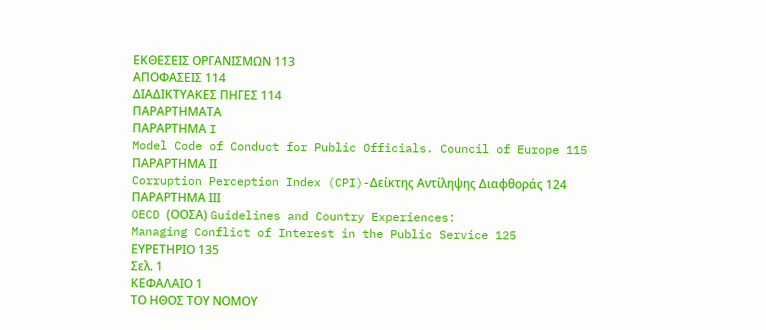ΕΚΘΕΣΕΙΣ ΟΡΓΑΝΙΣΜΩΝ 113
ΑΠΟΦΑΣΕΙΣ 114
ΔΙΑΔΙΚΤΥΑΚΕΣ ΠΗΓΕΣ 114
ΠΑΡΑΡΤΗΜΑΤΑ
ΠΑΡΑΡΤΗΜΑ I
Model Code of Conduct for Public Officials. Council of Europe 115
ΠΑΡΑΡΤΗΜΑ ΙΙ
Corruption Perception Index (CPI)-Δείκτης Αντίληψης Διαφθοράς 124
ΠΑΡΑΡΤΗΜΑ ΙΙΙ
OECD (ΟΟΣΑ) Guidelines and Country Experiences:
Managing Conflict of Interest in the Public Service 125
ΕΥΡΕΤΗΡΙΟ 135
Σελ. 1
ΚΕΦΑΛΑΙΟ 1
ΤΟ ΗΘΟΣ ΤΟΥ ΝΟΜΟΥ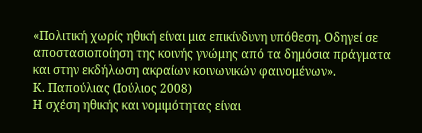«Πολιτική χωρίς ηθική είναι μια επικίνδυνη υπόθεση. Οδηγεί σε αποστασιοποίηση της κοινής γνώμης από τα δημόσια πράγματα και στην εκδήλωση ακραίων κοινωνικών φαινομένων».
Κ. Παπούλιας (Ιούλιος 2008)
Η σχέση ηθικής και νομιμότητας είναι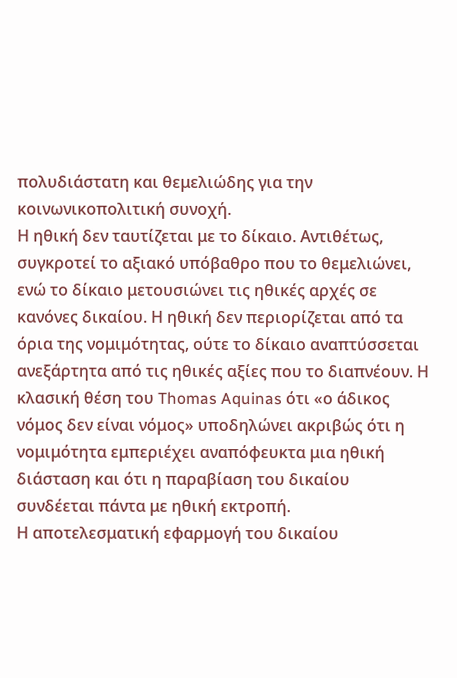πολυδιάστατη και θεμελιώδης για την κοινωνικοπολιτική συνοχή.
Η ηθική δεν ταυτίζεται με το δίκαιο. Αντιθέτως, συγκροτεί το αξιακό υπόβαθρο που το θεμελιώνει, ενώ το δίκαιο μετουσιώνει τις ηθικές αρχές σε κανόνες δικαίου. Η ηθική δεν περιορίζεται από τα όρια της νομιμότητας, ούτε το δίκαιο αναπτύσσεται ανεξάρτητα από τις ηθικές αξίες που το διαπνέουν. Η κλασική θέση του Thomas Aquinas ότι «ο άδικος νόμος δεν είναι νόμος» υποδηλώνει ακριβώς ότι η νομιμότητα εμπεριέχει αναπόφευκτα μια ηθική διάσταση και ότι η παραβίαση του δικαίου συνδέεται πάντα με ηθική εκτροπή.
Η αποτελεσματική εφαρμογή του δικαίου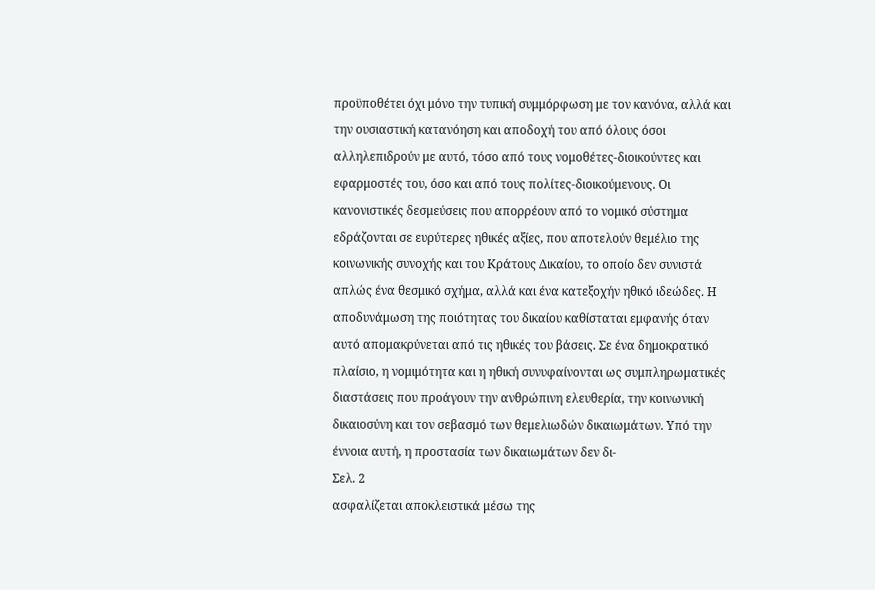προϋποθέτει όχι μόνο την τυπική συμμόρφωση με τον κανόνα, αλλά και την ουσιαστική κατανόηση και αποδοχή του από όλους όσοι αλληλεπιδρούν με αυτό, τόσο από τους νομοθέτες-διοικούντες και εφαρμοστές του, όσο και από τους πολίτες-διοικούμενους. Οι κανονιστικές δεσμεύσεις που απορρέουν από το νομικό σύστημα εδράζονται σε ευρύτερες ηθικές αξίες, που αποτελούν θεμέλιο της κοινωνικής συνοχής και του Κράτους Δικαίου, το οποίο δεν συνιστά απλώς ένα θεσμικό σχήμα, αλλά και ένα κατεξοχήν ηθικό ιδεώδες. Η αποδυνάμωση της ποιότητας του δικαίου καθίσταται εμφανής όταν αυτό απομακρύνεται από τις ηθικές του βάσεις. Σε ένα δημοκρατικό πλαίσιο, η νομιμότητα και η ηθική συνυφαίνονται ως συμπληρωματικές διαστάσεις που προάγουν την ανθρώπινη ελευθερία, την κοινωνική δικαιοσύνη και τον σεβασμό των θεμελιωδών δικαιωμάτων. Υπό την έννοια αυτή, η προστασία των δικαιωμάτων δεν δι-
Σελ. 2
ασφαλίζεται αποκλειστικά μέσω της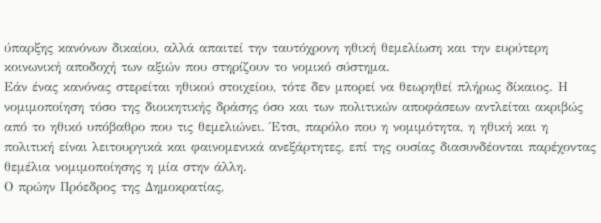ύπαρξης κανόνων δικαίου, αλλά απαιτεί την ταυτόχρονη ηθική θεμελίωση και την ευρύτερη κοινωνική αποδοχή των αξιών που στηρίζουν το νομικό σύστημα.
Εάν ένας κανόνας στερείται ηθικού στοιχείου, τότε δεν μπορεί να θεωρηθεί πλήρως δίκαιος. Η νομιμοποίηση τόσο της διοικητικής δράσης όσο και των πολιτικών αποφάσεων αντλείται ακριβώς από το ηθικό υπόβαθρο που τις θεμελιώνει. Έτσι, παρόλο που η νομιμότητα, η ηθική και η πολιτική είναι λειτουργικά και φαινομενικά ανεξάρτητες, επί της ουσίας διασυνδέονται παρέχοντας θεμέλια νομιμοποίησης η μία στην άλλη.
Ο πρώην Πρόεδρος της Δημοκρατίας,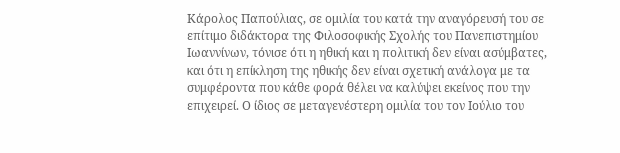Κάρολος Παπούλιας, σε ομιλία του κατά την αναγόρευσή του σε επίτιμο διδάκτορα της Φιλοσοφικής Σχολής του Πανεπιστημίου Ιωαννίνων, τόνισε ότι η ηθική και η πολιτική δεν είναι ασύμβατες, και ότι η επίκληση της ηθικής δεν είναι σχετική ανάλογα με τα συμφέροντα που κάθε φορά θέλει να καλύψει εκείνος που την επιχειρεί. Ο ίδιος σε μεταγενέστερη ομιλία του τον Ιούλιο του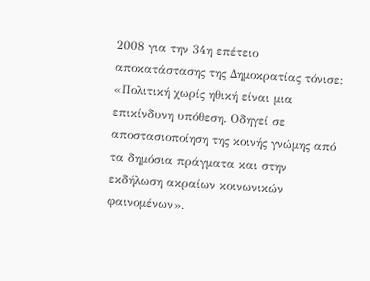2008 για την 34η επέτειο αποκατάστασης της Δημοκρατίας τόνισε: «Πολιτική χωρίς ηθική είναι μια επικίνδυνη υπόθεση. Οδηγεί σε αποστασιοποίηση της κοινής γνώμης από τα δημόσια πράγματα και στην εκδήλωση ακραίων κοινωνικών φαινομένων».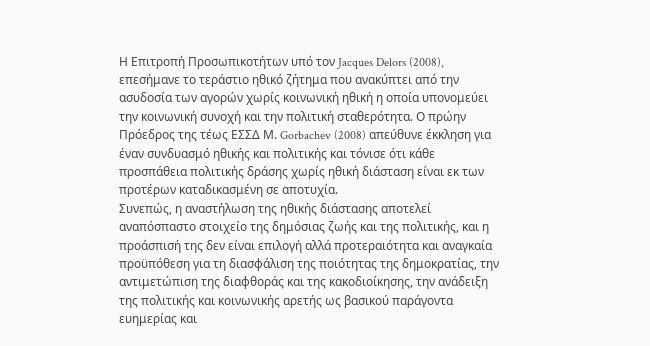Η Επιτροπή Προσωπικοτήτων υπό τον Jacques Delors (2008), επεσήμανε το τεράστιο ηθικό ζήτημα που ανακύπτει από την ασυδοσία των αγορών χωρίς κοινωνική ηθική η οποία υπονομεύει την κοινωνική συνοχή και την πολιτική σταθερότητα. Ο πρώην Πρόεδρος της τέως ΕΣΣΔ Μ. Gorbachev (2008) απεύθυνε έκκληση για έναν συνδυασμό ηθικής και πολιτικής και τόνισε ότι κάθε προσπάθεια πολιτικής δράσης χωρίς ηθική διάσταση είναι εκ των προτέρων καταδικασμένη σε αποτυχία.
Συνεπώς, η αναστήλωση της ηθικής διάστασης αποτελεί αναπόσπαστο στοιχείο της δημόσιας ζωής και της πολιτικής, και η προάσπισή της δεν είναι επιλογή αλλά προτεραιότητα και αναγκαία προϋπόθεση για τη διασφάλιση της ποιότητας της δημοκρατίας, την αντιμετώπιση της διαφθοράς και της κακοδιοίκησης, την ανάδειξη της πολιτικής και κοινωνικής αρετής ως βασικού παράγοντα ευημερίας και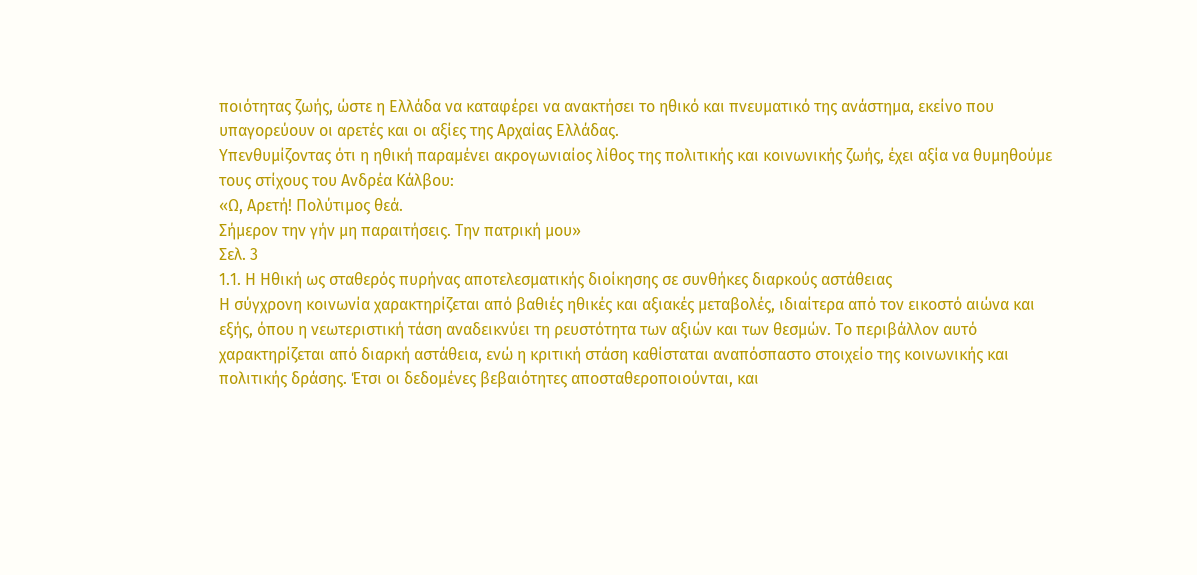ποιότητας ζωής, ώστε η Ελλάδα να καταφέρει να ανακτήσει το ηθικό και πνευματικό της ανάστημα, εκείνο που υπαγορεύουν οι αρετές και οι αξίες της Αρχαίας Ελλάδας.
Υπενθυμίζοντας ότι η ηθική παραμένει ακρογωνιαίος λίθος της πολιτικής και κοινωνικής ζωής, έχει αξία να θυμηθούμε τους στίχους του Ανδρέα Κάλβου:
«Ω, Αρετή! Πολύτιμος θεά.
Σήμερον την γήν μη παραιτήσεις. Την πατρική μου»
Σελ. 3
1.1. Η Ηθική ως σταθερός πυρήνας αποτελεσματικής διοίκησης σε συνθήκες διαρκούς αστάθειας
Η σύγχρονη κοινωνία χαρακτηρίζεται από βαθιές ηθικές και αξιακές μεταβολές, ιδιαίτερα από τον εικοστό αιώνα και εξής, όπου η νεωτεριστική τάση αναδεικνύει τη ρευστότητα των αξιών και των θεσμών. Το περιβάλλον αυτό χαρακτηρίζεται από διαρκή αστάθεια, ενώ η κριτική στάση καθίσταται αναπόσπαστο στοιχείο της κοινωνικής και πολιτικής δράσης. Έτσι οι δεδομένες βεβαιότητες αποσταθεροποιούνται, και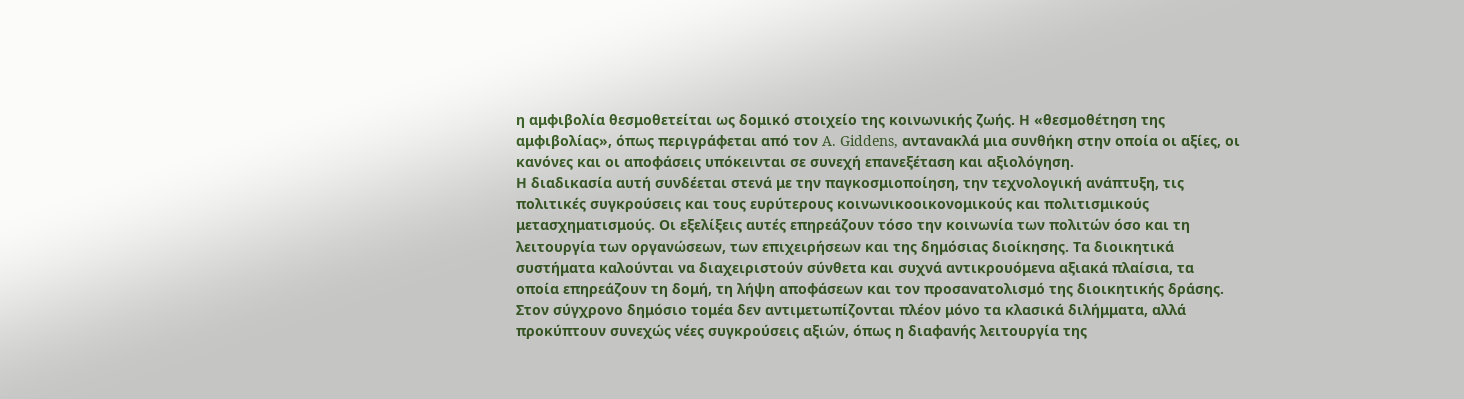η αμφιβολία θεσμοθετείται ως δομικό στοιχείο της κοινωνικής ζωής. Η «θεσμοθέτηση της αμφιβολίας», όπως περιγράφεται από τον A. Giddens, αντανακλά μια συνθήκη στην οποία οι αξίες, οι κανόνες και οι αποφάσεις υπόκεινται σε συνεχή επανεξέταση και αξιολόγηση.
Η διαδικασία αυτή συνδέεται στενά με την παγκοσμιοποίηση, την τεχνολογική ανάπτυξη, τις πολιτικές συγκρούσεις και τους ευρύτερους κοινωνικοοικονομικούς και πολιτισμικούς μετασχηματισμούς. Οι εξελίξεις αυτές επηρεάζουν τόσο την κοινωνία των πολιτών όσο και τη λειτουργία των οργανώσεων, των επιχειρήσεων και της δημόσιας διοίκησης. Τα διοικητικά συστήματα καλούνται να διαχειριστούν σύνθετα και συχνά αντικρουόμενα αξιακά πλαίσια, τα οποία επηρεάζουν τη δομή, τη λήψη αποφάσεων και τον προσανατολισμό της διοικητικής δράσης.
Στον σύγχρονο δημόσιο τομέα δεν αντιμετωπίζονται πλέον μόνο τα κλασικά διλήμματα, αλλά προκύπτουν συνεχώς νέες συγκρούσεις αξιών, όπως η διαφανής λειτουργία της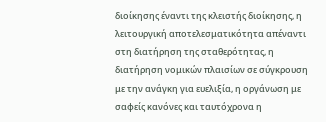διοίκησης έναντι της κλειστής διοίκησης, η λειτουργική αποτελεσματικότητα απέναντι στη διατήρηση της σταθερότητας, η διατήρηση νομικών πλαισίων σε σύγκρουση με την ανάγκη για ευελιξία, η οργάνωση με σαφείς κανόνες και ταυτόχρονα η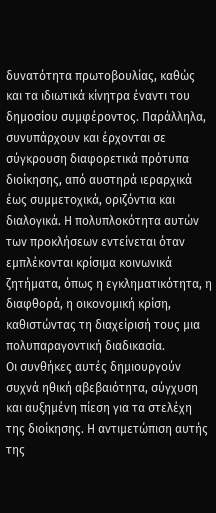δυνατότητα πρωτοβουλίας, καθώς και τα ιδιωτικά κίνητρα έναντι του δημοσίου συμφέροντος. Παράλληλα, συνυπάρχουν και έρχονται σε σύγκρουση διαφορετικά πρότυπα διοίκησης, από αυστηρά ιεραρχικά έως συμμετοχικά, οριζόντια και διαλογικά. Η πολυπλοκότητα αυτών των προκλήσεων εντείνεται όταν εμπλέκονται κρίσιμα κοινωνικά ζητήματα, όπως η εγκληματικότητα, η διαφθορά, η οικονομική κρίση, καθιστώντας τη διαχείρισή τους μια πολυπαραγοντική διαδικασία.
Οι συνθήκες αυτές δημιουργούν συχνά ηθική αβεβαιότητα, σύγχυση και αυξημένη πίεση για τα στελέχη της διοίκησης. Η αντιμετώπιση αυτής της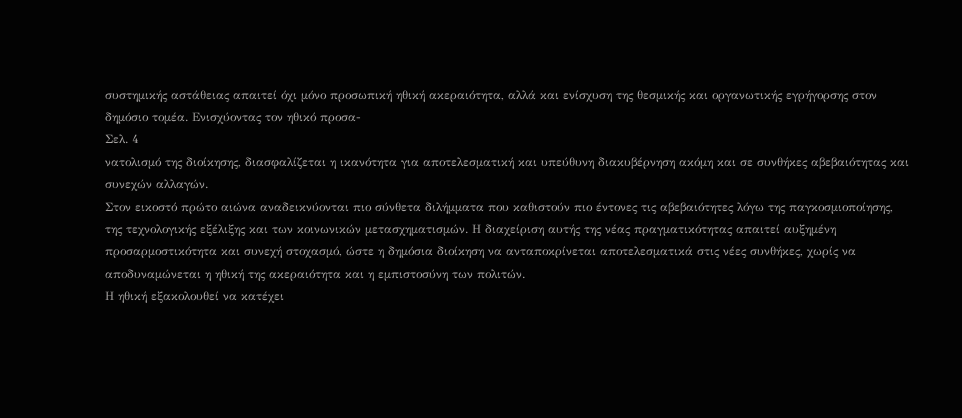συστημικής αστάθειας απαιτεί όχι μόνο προσωπική ηθική ακεραιότητα, αλλά και ενίσχυση της θεσμικής και οργανωτικής εγρήγορσης στον δημόσιο τομέα. Ενισχύοντας τον ηθικό προσα-
Σελ. 4
νατολισμό της διοίκησης, διασφαλίζεται η ικανότητα για αποτελεσματική και υπεύθυνη διακυβέρνηση ακόμη και σε συνθήκες αβεβαιότητας και συνεχών αλλαγών.
Στον εικοστό πρώτο αιώνα αναδεικνύονται πιο σύνθετα διλήμματα που καθιστούν πιο έντονες τις αβεβαιότητες λόγω της παγκοσμιοποίησης, της τεχνολογικής εξέλιξης και των κοινωνικών μετασχηματισμών. Η διαχείριση αυτής της νέας πραγματικότητας απαιτεί αυξημένη προσαρμοστικότητα και συνεχή στοχασμό, ώστε η δημόσια διοίκηση να ανταποκρίνεται αποτελεσματικά στις νέες συνθήκες, χωρίς να αποδυναμώνεται η ηθική της ακεραιότητα και η εμπιστοσύνη των πολιτών.
Η ηθική εξακολουθεί να κατέχει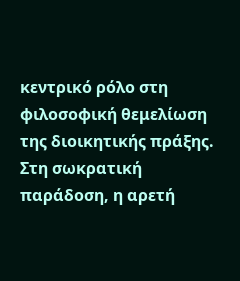κεντρικό ρόλο στη φιλοσοφική θεμελίωση της διοικητικής πράξης. Στη σωκρατική παράδοση, η αρετή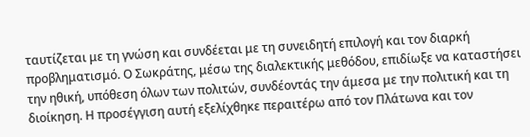ταυτίζεται με τη γνώση και συνδέεται με τη συνειδητή επιλογή και τον διαρκή προβληματισμό. Ο Σωκράτης, μέσω της διαλεκτικής μεθόδου, επιδίωξε να καταστήσει την ηθική, υπόθεση όλων των πολιτών, συνδέοντάς την άμεσα με την πολιτική και τη διοίκηση. Η προσέγγιση αυτή εξελίχθηκε περαιτέρω από τον Πλάτωνα και τον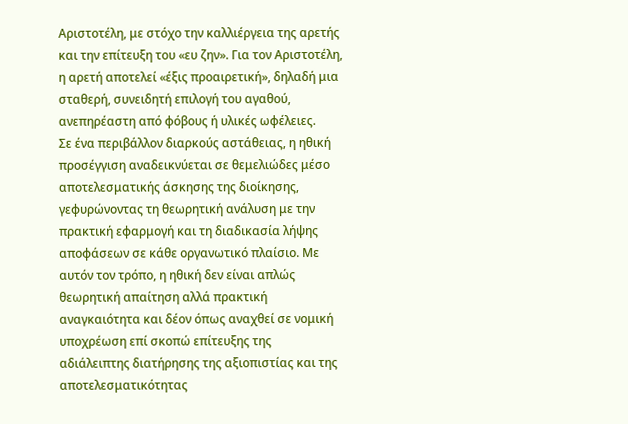Αριστοτέλη, με στόχο την καλλιέργεια της αρετής και την επίτευξη του «ευ ζην». Για τον Αριστοτέλη, η αρετή αποτελεί «έξις προαιρετική», δηλαδή μια σταθερή, συνειδητή επιλογή του αγαθού, ανεπηρέαστη από φόβους ή υλικές ωφέλειες.
Σε ένα περιβάλλον διαρκούς αστάθειας, η ηθική προσέγγιση αναδεικνύεται σε θεμελιώδες μέσο αποτελεσματικής άσκησης της διοίκησης, γεφυρώνοντας τη θεωρητική ανάλυση με την πρακτική εφαρμογή και τη διαδικασία λήψης αποφάσεων σε κάθε οργανωτικό πλαίσιο. Με αυτόν τον τρόπο, η ηθική δεν είναι απλώς θεωρητική απαίτηση αλλά πρακτική αναγκαιότητα και δέον όπως αναχθεί σε νομική υποχρέωση επί σκοπώ επίτευξης της αδιάλειπτης διατήρησης της αξιοπιστίας και της αποτελεσματικότητας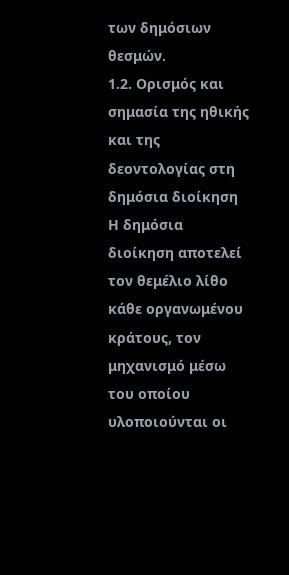των δημόσιων θεσμών.
1.2. Ορισμός και σημασία της ηθικής και της δεοντολογίας στη δημόσια διοίκηση
Η δημόσια διοίκηση αποτελεί τον θεμέλιο λίθο κάθε οργανωμένου κράτους, τον μηχανισμό μέσω του οποίου υλοποιούνται οι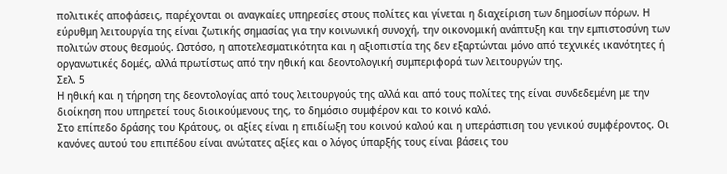πολιτικές αποφάσεις, παρέχονται οι αναγκαίες υπηρεσίες στους πολίτες και γίνεται η διαχείριση των δημοσίων πόρων. Η εύρυθμη λειτουργία της είναι ζωτικής σημασίας για την κοινωνική συνοχή, την οικονομική ανάπτυξη και την εμπιστοσύνη των πολιτών στους θεσμούς. Ωστόσο, η αποτελεσματικότητα και η αξιοπιστία της δεν εξαρτώνται μόνο από τεχνικές ικανότητες ή οργανωτικές δομές, αλλά πρωτίστως από την ηθική και δεοντολογική συμπεριφορά των λειτουργών της.
Σελ. 5
Η ηθική και η τήρηση της δεοντολογίας από τους λειτουργούς της αλλά και από τους πολίτες της είναι συνδεδεμένη με την διοίκηση που υπηρετεί τους διοικούμενους της, το δημόσιο συμφέρον και το κοινό καλό.
Στο επίπεδο δράσης του Κράτους, οι αξίες είναι η επιδίωξη του κοινού καλού και η υπεράσπιση του γενικού συμφέροντος. Οι κανόνες αυτού του επιπέδου είναι ανώτατες αξίες και ο λόγος ύπαρξής τους είναι βάσεις του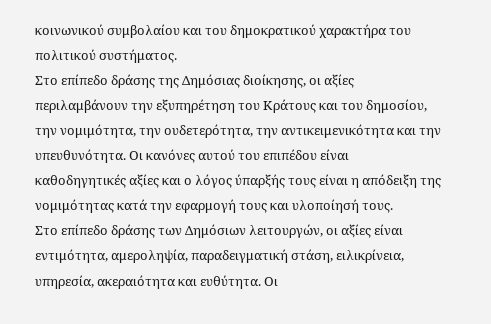κοινωνικού συμβολαίου και του δημοκρατικού χαρακτήρα του πολιτικού συστήματος.
Στο επίπεδο δράσης της Δημόσιας διοίκησης, οι αξίες περιλαμβάνουν την εξυπηρέτηση του Κράτους και του δημοσίου, την νομιμότητα, την ουδετερότητα, την αντικειμενικότητα και την υπευθυνότητα. Οι κανόνες αυτού του επιπέδου είναι καθοδηγητικές αξίες και ο λόγος ύπαρξής τους είναι η απόδειξη της νομιμότητας κατά την εφαρμογή τους και υλοποίησή τους.
Στο επίπεδο δράσης των Δημόσιων λειτουργών, οι αξίες είναι εντιμότητα, αμεροληψία, παραδειγματική στάση, ειλικρίνεια, υπηρεσία, ακεραιότητα και ευθύτητα. Οι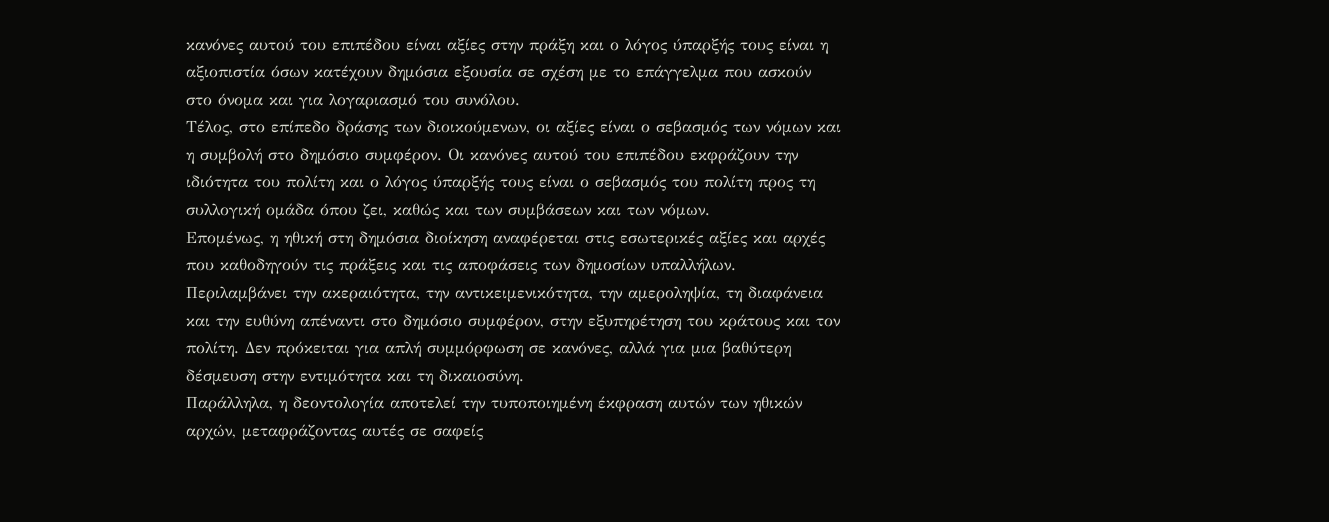κανόνες αυτού του επιπέδου είναι αξίες στην πράξη και ο λόγος ύπαρξής τους είναι η αξιοπιστία όσων κατέχουν δημόσια εξουσία σε σχέση με το επάγγελμα που ασκούν στο όνομα και για λογαριασμό του συνόλου.
Τέλος, στο επίπεδο δράσης των διοικούμενων, οι αξίες είναι ο σεβασμός των νόμων και η συμβολή στο δημόσιο συμφέρον. Οι κανόνες αυτού του επιπέδου εκφράζουν την ιδιότητα του πολίτη και ο λόγος ύπαρξής τους είναι ο σεβασμός του πολίτη προς τη συλλογική ομάδα όπου ζει, καθώς και των συμβάσεων και των νόμων.
Επομένως, η ηθική στη δημόσια διοίκηση αναφέρεται στις εσωτερικές αξίες και αρχές που καθοδηγούν τις πράξεις και τις αποφάσεις των δημοσίων υπαλλήλων. Περιλαμβάνει την ακεραιότητα, την αντικειμενικότητα, την αμεροληψία, τη διαφάνεια και την ευθύνη απέναντι στο δημόσιο συμφέρον, στην εξυπηρέτηση του κράτους και τον πολίτη. Δεν πρόκειται για απλή συμμόρφωση σε κανόνες, αλλά για μια βαθύτερη δέσμευση στην εντιμότητα και τη δικαιοσύνη.
Παράλληλα, η δεοντολογία αποτελεί την τυποποιημένη έκφραση αυτών των ηθικών αρχών, μεταφράζοντας αυτές σε σαφείς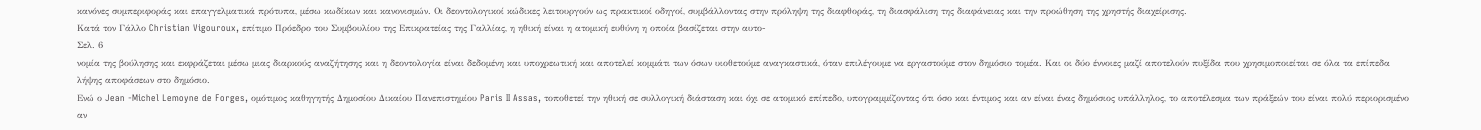κανόνες συμπεριφοράς και επαγγελματικά πρότυπα, μέσω κωδίκων και κανονισμών. Οι δεοντολογικοί κώδικες λειτουργούν ως πρακτικοί οδηγοί, συμβάλλοντας στην πρόληψη της διαφθοράς, τη διασφάλιση της διαφάνειας και την προώθηση της χρηστής διαχείρισης.
Κατά τον Γάλλο Christian Vigouroux, επίτιμο Πρόεδρο του Συμβουλίου της Επικρατείας της Γαλλίας, η ηθική είναι η ατομική ευθύνη η οποία βασίζεται στην αυτο-
Σελ. 6
νομία της βούλησης και εκφράζεται μέσω μιας διαρκούς αναζήτησης και η δεοντολογία είναι δεδομένη και υποχρεωτική και αποτελεί κομμάτι των όσων υιοθετούμε αναγκαστικά, όταν επιλέγουμε να εργαστούμε στον δημόσιο τομέα. Και οι δύο έννοιες μαζί αποτελούν πυξίδα που χρησιμοποιείται σε όλα τα επίπεδα λήψης αποφάσεων στο δημόσιο.
Ενώ ο Jean -Michel Lemoyne de Forges, ομότιμος καθηγητής Δημοσίου Δικαίου Πανεπιστημίου Paris II Assas, τοποθετεί την ηθική σε συλλογική διάσταση και όχι σε ατομικό επίπεδο, υπογραμμίζοντας ότι όσο και έντιμος και αν είναι ένας δημόσιος υπάλληλος, το αποτέλεσμα των πράξεών του είναι πολύ περιορισμένο αν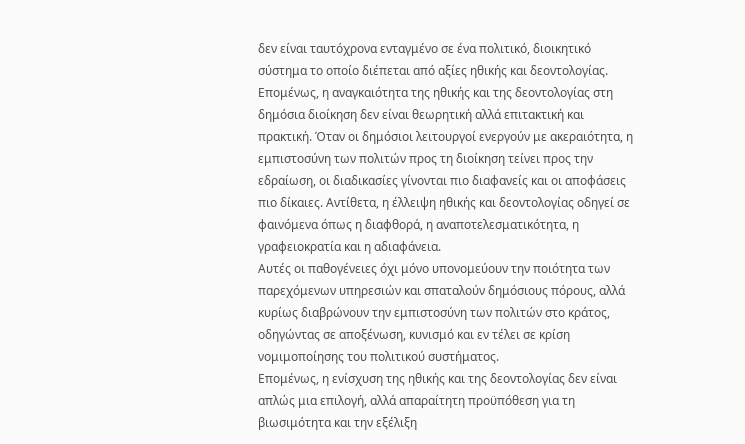δεν είναι ταυτόχρονα ενταγμένο σε ένα πολιτικό, διοικητικό σύστημα το οποίο διέπεται από αξίες ηθικής και δεοντολογίας.
Επομένως, η αναγκαιότητα της ηθικής και της δεοντολογίας στη δημόσια διοίκηση δεν είναι θεωρητική αλλά επιτακτική και πρακτική. Όταν οι δημόσιοι λειτουργοί ενεργούν με ακεραιότητα, η εμπιστοσύνη των πολιτών προς τη διοίκηση τείνει προς την εδραίωση, οι διαδικασίες γίνονται πιο διαφανείς και οι αποφάσεις πιο δίκαιες. Αντίθετα, η έλλειψη ηθικής και δεοντολογίας οδηγεί σε φαινόμενα όπως η διαφθορά, η αναποτελεσματικότητα, η γραφειοκρατία και η αδιαφάνεια.
Αυτές οι παθογένειες όχι μόνο υπονομεύουν την ποιότητα των παρεχόμενων υπηρεσιών και σπαταλούν δημόσιους πόρους, αλλά κυρίως διαβρώνουν την εμπιστοσύνη των πολιτών στο κράτος, οδηγώντας σε αποξένωση, κυνισμό και εν τέλει σε κρίση νομιμοποίησης του πολιτικού συστήματος.
Επομένως, η ενίσχυση της ηθικής και της δεοντολογίας δεν είναι απλώς μια επιλογή, αλλά απαραίτητη προϋπόθεση για τη βιωσιμότητα και την εξέλιξη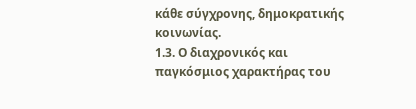κάθε σύγχρονης, δημοκρατικής κοινωνίας.
1.3. Ο διαχρονικός και παγκόσμιος χαρακτήρας του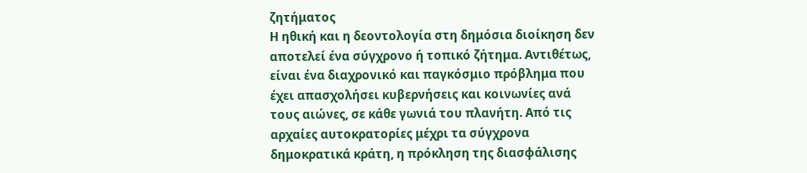ζητήματος
Η ηθική και η δεοντολογία στη δημόσια διοίκηση δεν αποτελεί ένα σύγχρονο ή τοπικό ζήτημα. Αντιθέτως, είναι ένα διαχρονικό και παγκόσμιο πρόβλημα που έχει απασχολήσει κυβερνήσεις και κοινωνίες ανά τους αιώνες, σε κάθε γωνιά του πλανήτη. Από τις αρχαίες αυτοκρατορίες μέχρι τα σύγχρονα δημοκρατικά κράτη, η πρόκληση της διασφάλισης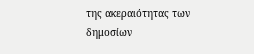της ακεραιότητας των δημοσίων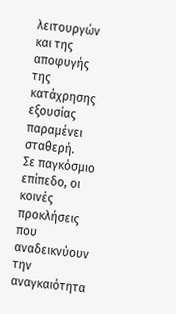λειτουργών και της αποφυγής της κατάχρησης εξουσίας παραμένει σταθερή.
Σε παγκόσμιο επίπεδο, οι κοινές προκλήσεις που αναδεικνύουν την αναγκαιότητα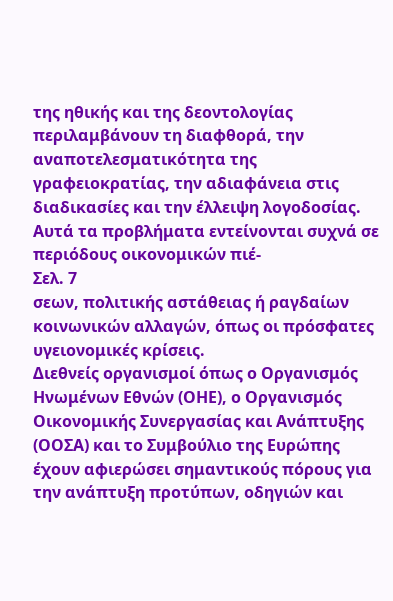της ηθικής και της δεοντολογίας περιλαμβάνουν τη διαφθορά, την αναποτελεσματικότητα της γραφειοκρατίας, την αδιαφάνεια στις διαδικασίες και την έλλειψη λογοδοσίας. Αυτά τα προβλήματα εντείνονται συχνά σε περιόδους οικονομικών πιέ-
Σελ. 7
σεων, πολιτικής αστάθειας ή ραγδαίων κοινωνικών αλλαγών, όπως οι πρόσφατες υγειονομικές κρίσεις.
Διεθνείς οργανισμοί όπως ο Οργανισμός Ηνωμένων Εθνών (ΟΗΕ), ο Οργανισμός Οικονομικής Συνεργασίας και Ανάπτυξης (ΟΟΣΑ) και το Συμβούλιο της Ευρώπης έχουν αφιερώσει σημαντικούς πόρους για την ανάπτυξη προτύπων, οδηγιών και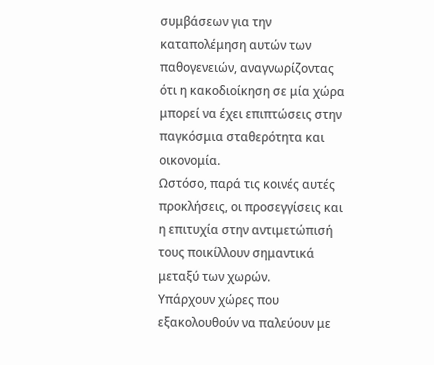συμβάσεων για την καταπολέμηση αυτών των παθογενειών, αναγνωρίζοντας ότι η κακοδιοίκηση σε μία χώρα μπορεί να έχει επιπτώσεις στην παγκόσμια σταθερότητα και οικονομία.
Ωστόσο, παρά τις κοινές αυτές προκλήσεις, οι προσεγγίσεις και η επιτυχία στην αντιμετώπισή τους ποικίλλουν σημαντικά μεταξύ των χωρών.
Υπάρχουν χώρες που εξακολουθούν να παλεύουν με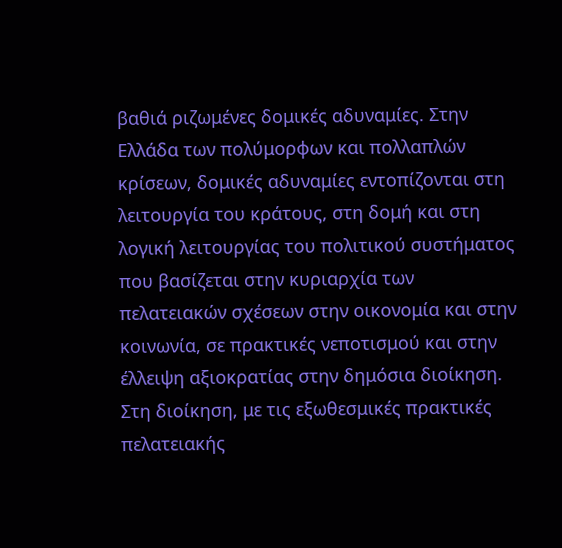βαθιά ριζωμένες δομικές αδυναμίες. Στην Ελλάδα των πολύμορφων και πολλαπλών κρίσεων, δομικές αδυναμίες εντοπίζονται στη λειτουργία του κράτους, στη δομή και στη λογική λειτουργίας του πολιτικού συστήματος που βασίζεται στην κυριαρχία των πελατειακών σχέσεων στην οικονομία και στην κοινωνία, σε πρακτικές νεποτισμού και στην έλλειψη αξιοκρατίας στην δημόσια διοίκηση. Στη διοίκηση, με τις εξωθεσμικές πρακτικές πελατειακής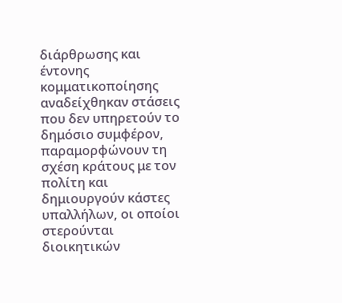διάρθρωσης και έντονης κομματικοποίησης αναδείχθηκαν στάσεις που δεν υπηρετούν το δημόσιο συμφέρον, παραμορφώνουν τη σχέση κράτους με τον πολίτη και δημιουργούν κάστες υπαλλήλων, οι οποίοι στερούνται διοικητικών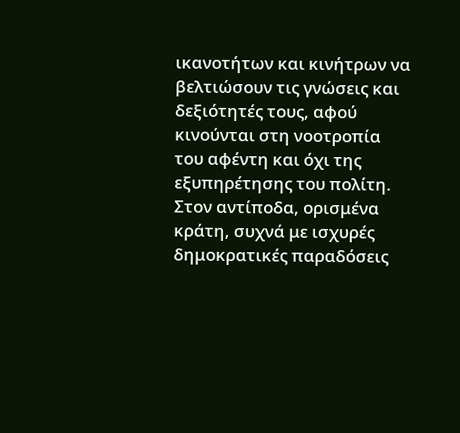ικανοτήτων και κινήτρων να βελτιώσουν τις γνώσεις και δεξιότητές τους, αφού κινούνται στη νοοτροπία του αφέντη και όχι της εξυπηρέτησης του πολίτη.
Στον αντίποδα, ορισμένα κράτη, συχνά με ισχυρές δημοκρατικές παραδόσεις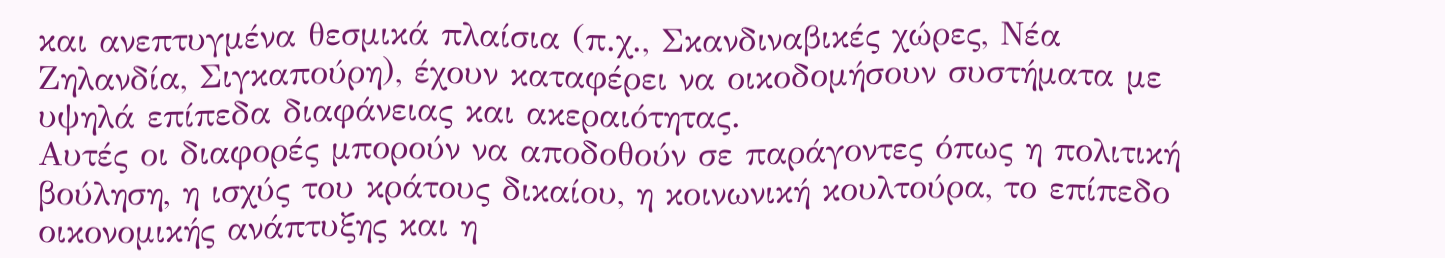και ανεπτυγμένα θεσμικά πλαίσια (π.χ., Σκανδιναβικές χώρες, Νέα Ζηλανδία, Σιγκαπούρη), έχουν καταφέρει να οικοδομήσουν συστήματα με υψηλά επίπεδα διαφάνειας και ακεραιότητας.
Αυτές οι διαφορές μπορούν να αποδοθούν σε παράγοντες όπως η πολιτική βούληση, η ισχύς του κράτους δικαίου, η κοινωνική κουλτούρα, το επίπεδο οικονομικής ανάπτυξης και η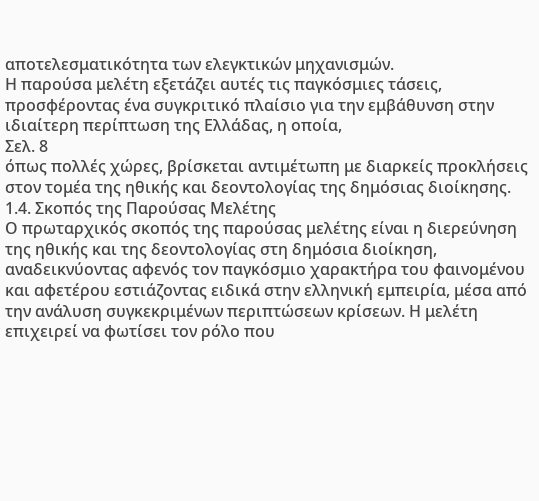αποτελεσματικότητα των ελεγκτικών μηχανισμών.
Η παρούσα μελέτη εξετάζει αυτές τις παγκόσμιες τάσεις, προσφέροντας ένα συγκριτικό πλαίσιο για την εμβάθυνση στην ιδιαίτερη περίπτωση της Ελλάδας, η οποία,
Σελ. 8
όπως πολλές χώρες, βρίσκεται αντιμέτωπη με διαρκείς προκλήσεις στον τομέα της ηθικής και δεοντολογίας της δημόσιας διοίκησης.
1.4. Σκοπός της Παρούσας Μελέτης
Ο πρωταρχικός σκοπός της παρούσας μελέτης είναι η διερεύνηση της ηθικής και της δεοντολογίας στη δημόσια διοίκηση, αναδεικνύοντας αφενός τον παγκόσμιο χαρακτήρα του φαινομένου και αφετέρου εστιάζοντας ειδικά στην ελληνική εμπειρία, μέσα από την ανάλυση συγκεκριμένων περιπτώσεων κρίσεων. Η μελέτη επιχειρεί να φωτίσει τον ρόλο που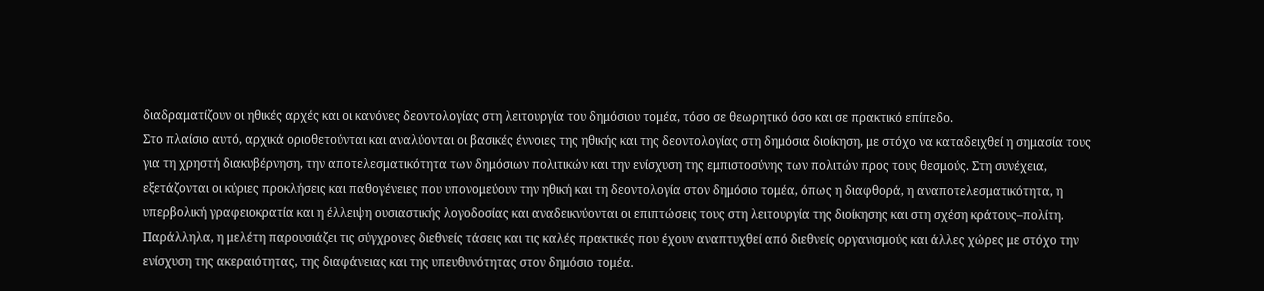διαδραματίζουν οι ηθικές αρχές και οι κανόνες δεοντολογίας στη λειτουργία του δημόσιου τομέα, τόσο σε θεωρητικό όσο και σε πρακτικό επίπεδο.
Στο πλαίσιο αυτό, αρχικά οριοθετούνται και αναλύονται οι βασικές έννοιες της ηθικής και της δεοντολογίας στη δημόσια διοίκηση, με στόχο να καταδειχθεί η σημασία τους για τη χρηστή διακυβέρνηση, την αποτελεσματικότητα των δημόσιων πολιτικών και την ενίσχυση της εμπιστοσύνης των πολιτών προς τους θεσμούς. Στη συνέχεια, εξετάζονται οι κύριες προκλήσεις και παθογένειες που υπονομεύουν την ηθική και τη δεοντολογία στον δημόσιο τομέα, όπως η διαφθορά, η αναποτελεσματικότητα, η υπερβολική γραφειοκρατία και η έλλειψη ουσιαστικής λογοδοσίας και αναδεικνύονται οι επιπτώσεις τους στη λειτουργία της διοίκησης και στη σχέση κράτους–πολίτη.
Παράλληλα, η μελέτη παρουσιάζει τις σύγχρονες διεθνείς τάσεις και τις καλές πρακτικές που έχουν αναπτυχθεί από διεθνείς οργανισμούς και άλλες χώρες με στόχο την ενίσχυση της ακεραιότητας, της διαφάνειας και της υπευθυνότητας στον δημόσιο τομέα.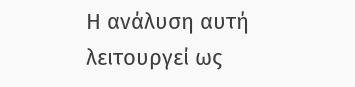Η ανάλυση αυτή λειτουργεί ως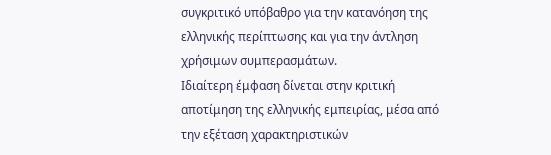συγκριτικό υπόβαθρο για την κατανόηση της ελληνικής περίπτωσης και για την άντληση χρήσιμων συμπερασμάτων.
Ιδιαίτερη έμφαση δίνεται στην κριτική αποτίμηση της ελληνικής εμπειρίας, μέσα από την εξέταση χαρακτηριστικών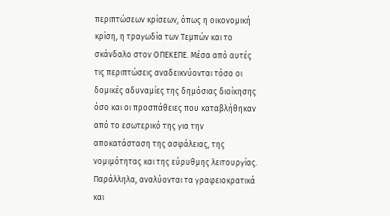περιπτώσεων κρίσεων, όπως η οικονομική κρίση, η τραγωδία των Τεμπών και το σκάνδαλο στον ΟΠΕΚΕΠΕ. Μέσα από αυτές τις περιπτώσεις αναδεικνύονται τόσο οι δομικές αδυναμίες της δημόσιας διοίκησης όσο και οι προσπάθειες που καταβλήθηκαν από το εσωτερικό της για την αποκατάσταση της ασφάλειας, της νομιμότητας και της εύρυθμης λειτουργίας.
Παράλληλα, αναλύονται τα γραφειοκρατικά και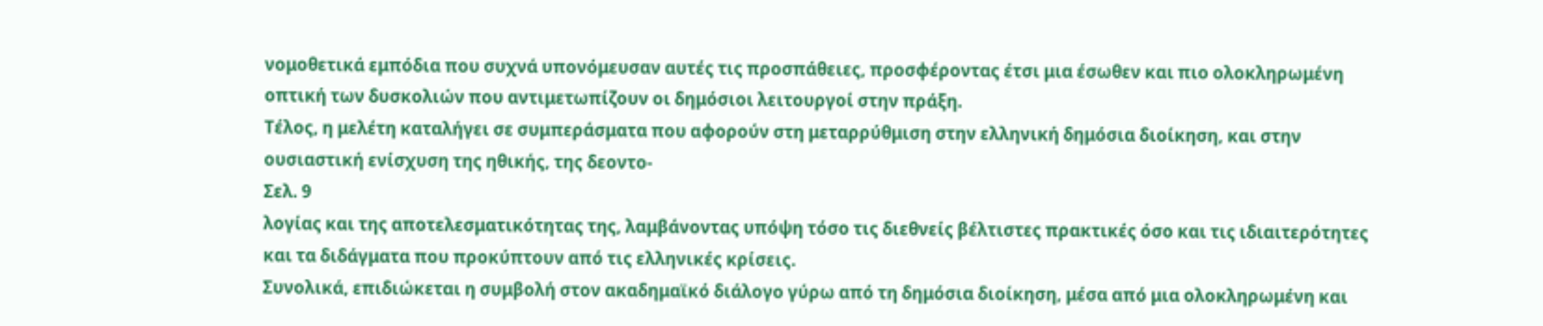νομοθετικά εμπόδια που συχνά υπονόμευσαν αυτές τις προσπάθειες, προσφέροντας έτσι μια έσωθεν και πιο ολοκληρωμένη οπτική των δυσκολιών που αντιμετωπίζουν οι δημόσιοι λειτουργοί στην πράξη.
Τέλος, η μελέτη καταλήγει σε συμπεράσματα που αφορούν στη μεταρρύθμιση στην ελληνική δημόσια διοίκηση, και στην ουσιαστική ενίσχυση της ηθικής, της δεοντο-
Σελ. 9
λογίας και της αποτελεσματικότητας της, λαμβάνοντας υπόψη τόσο τις διεθνείς βέλτιστες πρακτικές όσο και τις ιδιαιτερότητες και τα διδάγματα που προκύπτουν από τις ελληνικές κρίσεις.
Συνολικά, επιδιώκεται η συμβολή στον ακαδημαϊκό διάλογο γύρω από τη δημόσια διοίκηση, μέσα από μια ολοκληρωμένη και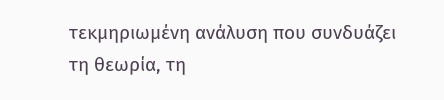τεκμηριωμένη ανάλυση που συνδυάζει τη θεωρία, τη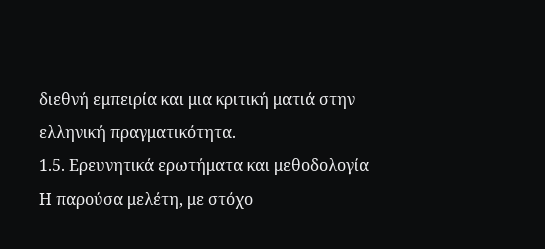διεθνή εμπειρία και μια κριτική ματιά στην ελληνική πραγματικότητα.
1.5. Ερευνητικά ερωτήματα και μεθοδολογία
Η παρούσα μελέτη, με στόχο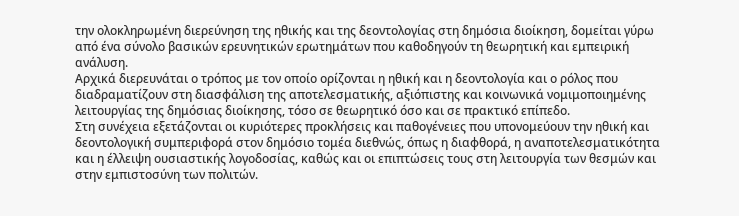την ολοκληρωμένη διερεύνηση της ηθικής και της δεοντολογίας στη δημόσια διοίκηση, δομείται γύρω από ένα σύνολο βασικών ερευνητικών ερωτημάτων που καθοδηγούν τη θεωρητική και εμπειρική ανάλυση.
Αρχικά διερευνάται ο τρόπος με τον οποίο ορίζονται η ηθική και η δεοντολογία και ο ρόλος που διαδραματίζουν στη διασφάλιση της αποτελεσματικής, αξιόπιστης και κοινωνικά νομιμοποιημένης λειτουργίας της δημόσιας διοίκησης, τόσο σε θεωρητικό όσο και σε πρακτικό επίπεδο.
Στη συνέχεια εξετάζονται οι κυριότερες προκλήσεις και παθογένειες που υπονομεύουν την ηθική και δεοντολογική συμπεριφορά στον δημόσιο τομέα διεθνώς, όπως η διαφθορά, η αναποτελεσματικότητα και η έλλειψη ουσιαστικής λογοδοσίας, καθώς και οι επιπτώσεις τους στη λειτουργία των θεσμών και στην εμπιστοσύνη των πολιτών.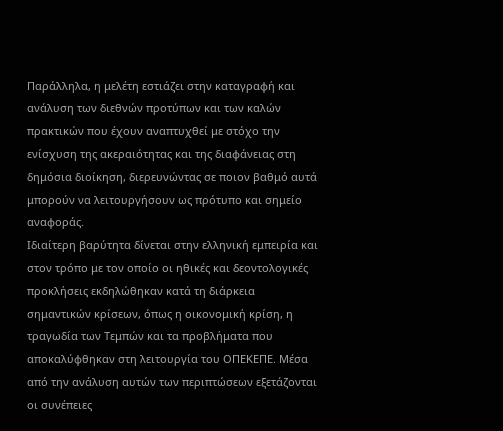Παράλληλα, η μελέτη εστιάζει στην καταγραφή και ανάλυση των διεθνών προτύπων και των καλών πρακτικών που έχουν αναπτυχθεί με στόχο την ενίσχυση της ακεραιότητας και της διαφάνειας στη δημόσια διοίκηση, διερευνώντας σε ποιον βαθμό αυτά μπορούν να λειτουργήσουν ως πρότυπο και σημείο αναφοράς.
Ιδιαίτερη βαρύτητα δίνεται στην ελληνική εμπειρία και στον τρόπο με τον οποίο οι ηθικές και δεοντολογικές προκλήσεις εκδηλώθηκαν κατά τη διάρκεια σημαντικών κρίσεων, όπως η οικονομική κρίση, η τραγωδία των Τεμπών και τα προβλήματα που αποκαλύφθηκαν στη λειτουργία του ΟΠΕΚΕΠΕ. Μέσα από την ανάλυση αυτών των περιπτώσεων εξετάζονται οι συνέπειες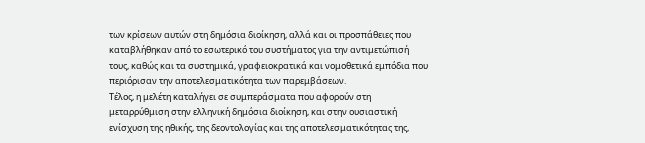των κρίσεων αυτών στη δημόσια διοίκηση, αλλά και οι προσπάθειες που καταβλήθηκαν από το εσωτερικό του συστήματος για την αντιμετώπισή τους, καθώς και τα συστημικά, γραφειοκρατικά και νομοθετικά εμπόδια που περιόρισαν την αποτελεσματικότητα των παρεμβάσεων.
Τέλος, η μελέτη καταλήγει σε συμπεράσματα που αφορούν στη μεταρρύθμιση στην ελληνική δημόσια διοίκηση, και στην ουσιαστική ενίσχυση της ηθικής, της δεοντολογίας και της αποτελεσματικότητας της,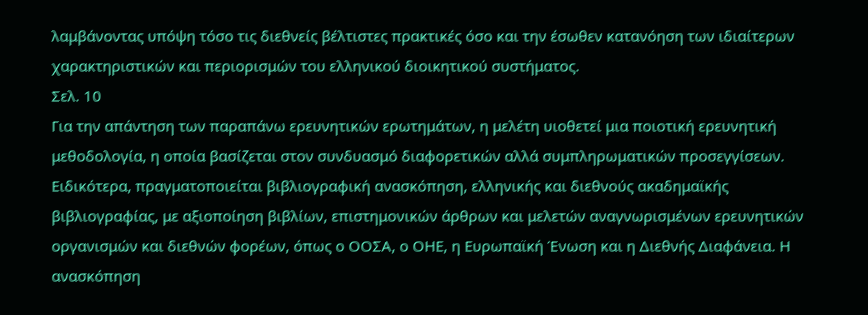λαμβάνοντας υπόψη τόσο τις διεθνείς βέλτιστες πρακτικές όσο και την έσωθεν κατανόηση των ιδιαίτερων χαρακτηριστικών και περιορισμών του ελληνικού διοικητικού συστήματος.
Σελ. 10
Για την απάντηση των παραπάνω ερευνητικών ερωτημάτων, η μελέτη υιοθετεί μια ποιοτική ερευνητική μεθοδολογία, η οποία βασίζεται στον συνδυασμό διαφορετικών αλλά συμπληρωματικών προσεγγίσεων. Ειδικότερα, πραγματοποιείται βιβλιογραφική ανασκόπηση, ελληνικής και διεθνούς ακαδημαϊκής βιβλιογραφίας, με αξιοποίηση βιβλίων, επιστημονικών άρθρων και μελετών αναγνωρισμένων ερευνητικών οργανισμών και διεθνών φορέων, όπως ο ΟΟΣΑ, ο ΟΗΕ, η Ευρωπαϊκή Ένωση και η Διεθνής Διαφάνεια. Η ανασκόπηση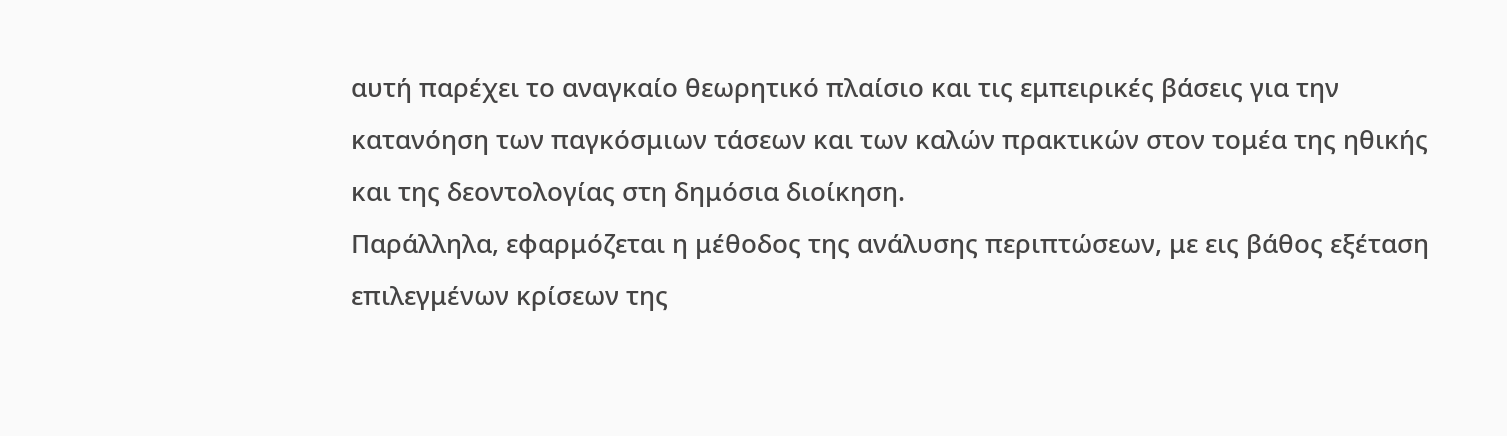αυτή παρέχει το αναγκαίο θεωρητικό πλαίσιο και τις εμπειρικές βάσεις για την κατανόηση των παγκόσμιων τάσεων και των καλών πρακτικών στον τομέα της ηθικής και της δεοντολογίας στη δημόσια διοίκηση.
Παράλληλα, εφαρμόζεται η μέθοδος της ανάλυσης περιπτώσεων, με εις βάθος εξέταση επιλεγμένων κρίσεων της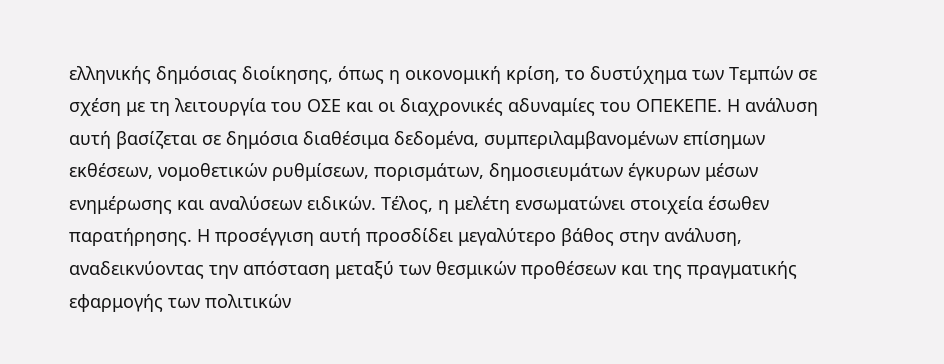ελληνικής δημόσιας διοίκησης, όπως η οικονομική κρίση, το δυστύχημα των Τεμπών σε σχέση με τη λειτουργία του ΟΣΕ και οι διαχρονικές αδυναμίες του ΟΠΕΚΕΠΕ. Η ανάλυση αυτή βασίζεται σε δημόσια διαθέσιμα δεδομένα, συμπεριλαμβανομένων επίσημων εκθέσεων, νομοθετικών ρυθμίσεων, πορισμάτων, δημοσιευμάτων έγκυρων μέσων ενημέρωσης και αναλύσεων ειδικών. Τέλος, η μελέτη ενσωματώνει στοιχεία έσωθεν παρατήρησης. Η προσέγγιση αυτή προσδίδει μεγαλύτερο βάθος στην ανάλυση, αναδεικνύοντας την απόσταση μεταξύ των θεσμικών προθέσεων και της πραγματικής εφαρμογής των πολιτικών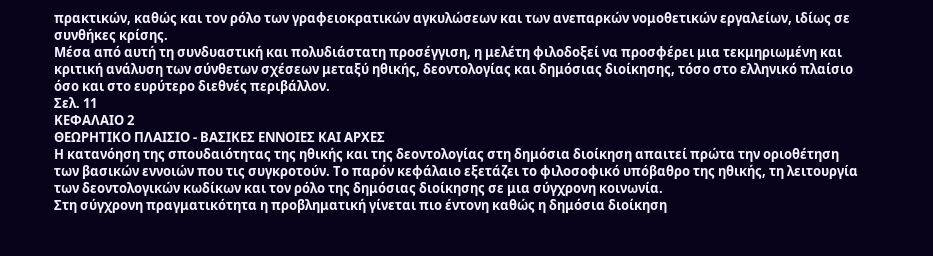πρακτικών, καθώς και τον ρόλο των γραφειοκρατικών αγκυλώσεων και των ανεπαρκών νομοθετικών εργαλείων, ιδίως σε συνθήκες κρίσης.
Μέσα από αυτή τη συνδυαστική και πολυδιάστατη προσέγγιση, η μελέτη φιλοδοξεί να προσφέρει μια τεκμηριωμένη και κριτική ανάλυση των σύνθετων σχέσεων μεταξύ ηθικής, δεοντολογίας και δημόσιας διοίκησης, τόσο στο ελληνικό πλαίσιο όσο και στο ευρύτερο διεθνές περιβάλλον.
Σελ. 11
ΚΕΦΑΛΑΙΟ 2
ΘΕΩΡΗΤΙΚΟ ΠΛΑΙΣΙΟ - ΒΑΣΙΚΕΣ ΕΝΝΟΙΕΣ ΚΑΙ ΑΡΧΕΣ
Η κατανόηση της σπουδαιότητας της ηθικής και της δεοντολογίας στη δημόσια διοίκηση απαιτεί πρώτα την οριοθέτηση των βασικών εννοιών που τις συγκροτούν. Το παρόν κεφάλαιο εξετάζει το φιλοσοφικό υπόβαθρο της ηθικής, τη λειτουργία των δεοντολογικών κωδίκων και τον ρόλο της δημόσιας διοίκησης σε μια σύγχρονη κοινωνία.
Στη σύγχρονη πραγματικότητα η προβληματική γίνεται πιο έντονη καθώς η δημόσια διοίκηση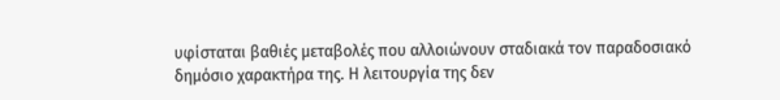υφίσταται βαθιές μεταβολές που αλλοιώνουν σταδιακά τον παραδοσιακό δημόσιο χαρακτήρα της. Η λειτουργία της δεν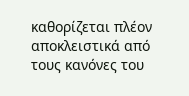καθορίζεται πλέον αποκλειστικά από τους κανόνες του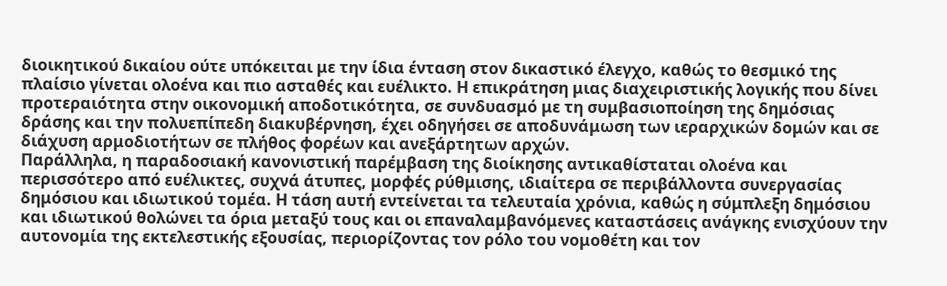διοικητικού δικαίου ούτε υπόκειται με την ίδια ένταση στον δικαστικό έλεγχο, καθώς το θεσμικό της πλαίσιο γίνεται ολοένα και πιο ασταθές και ευέλικτο. Η επικράτηση μιας διαχειριστικής λογικής που δίνει προτεραιότητα στην οικονομική αποδοτικότητα, σε συνδυασμό με τη συμβασιοποίηση της δημόσιας δράσης και την πολυεπίπεδη διακυβέρνηση, έχει οδηγήσει σε αποδυνάμωση των ιεραρχικών δομών και σε διάχυση αρμοδιοτήτων σε πλήθος φορέων και ανεξάρτητων αρχών.
Παράλληλα, η παραδοσιακή κανονιστική παρέμβαση της διοίκησης αντικαθίσταται ολοένα και περισσότερο από ευέλικτες, συχνά άτυπες, μορφές ρύθμισης, ιδιαίτερα σε περιβάλλοντα συνεργασίας δημόσιου και ιδιωτικού τομέα. Η τάση αυτή εντείνεται τα τελευταία χρόνια, καθώς η σύμπλεξη δημόσιου και ιδιωτικού θολώνει τα όρια μεταξύ τους και οι επαναλαμβανόμενες καταστάσεις ανάγκης ενισχύουν την αυτονομία της εκτελεστικής εξουσίας, περιορίζοντας τον ρόλο του νομοθέτη και τον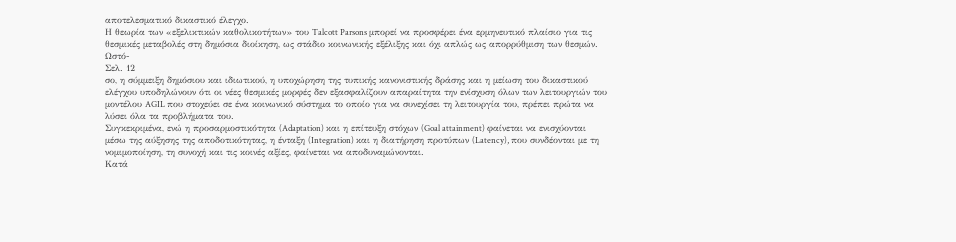αποτελεσματικό δικαστικό έλεγχο.
Η θεωρία των «εξελικτικών καθολικοτήτων» του Talcott Parsons μπορεί να προσφέρει ένα ερμηνευτικό πλαίσιο για τις θεσμικές μεταβολές στη δημόσια διοίκηση, ως στάδιο κοινωνικής εξέλιξης και όχι απλώς ως απορρύθμιση των θεσμών. Ωστό-
Σελ. 12
σο, η σύμμειξη δημόσιου και ιδιωτικού, η υποχώρηση της τυπικής κανονιστικής δράσης και η μείωση του δικαστικού ελέγχου υποδηλώνουν ότι οι νέες θεσμικές μορφές δεν εξασφαλίζουν απαραίτητα την ενίσχυση όλων των λειτουργιών του μοντέλου AGIL που στοχεύει σε ένα κοινωνικό σύστημα το οποίο για να συνεχίσει τη λειτουργία του, πρέπει πρώτα να λύσει όλα τα προβλήματα του.
Συγκεκριμένα, ενώ η προσαρμοστικότητα (Adaptation) και η επίτευξη στόχων (Goal attainment) φαίνεται να ενισχύονται μέσω της αύξησης της αποδοτικότητας, η ένταξη (Integration) και η διατήρηση προτύπων (Latency), που συνδέονται με τη νομιμοποίηση, τη συνοχή και τις κοινές αξίες, φαίνεται να αποδυναμώνονται.
Κατά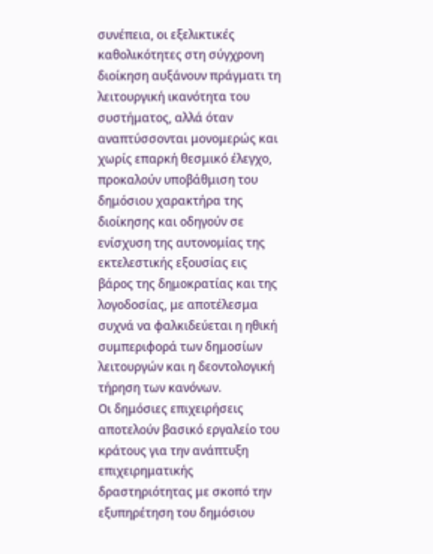συνέπεια, οι εξελικτικές καθολικότητες στη σύγχρονη διοίκηση αυξάνουν πράγματι τη λειτουργική ικανότητα του συστήματος, αλλά όταν αναπτύσσονται μονομερώς και χωρίς επαρκή θεσμικό έλεγχο, προκαλούν υποβάθμιση του δημόσιου χαρακτήρα της διοίκησης και οδηγούν σε ενίσχυση της αυτονομίας της εκτελεστικής εξουσίας εις βάρος της δημοκρατίας και της λογοδοσίας, με αποτέλεσμα συχνά να φαλκιδεύεται η ηθική συμπεριφορά των δημοσίων λειτουργών και η δεοντολογική τήρηση των κανόνων.
Οι δημόσιες επιχειρήσεις αποτελούν βασικό εργαλείο του κράτους για την ανάπτυξη επιχειρηματικής δραστηριότητας με σκοπό την εξυπηρέτηση του δημόσιου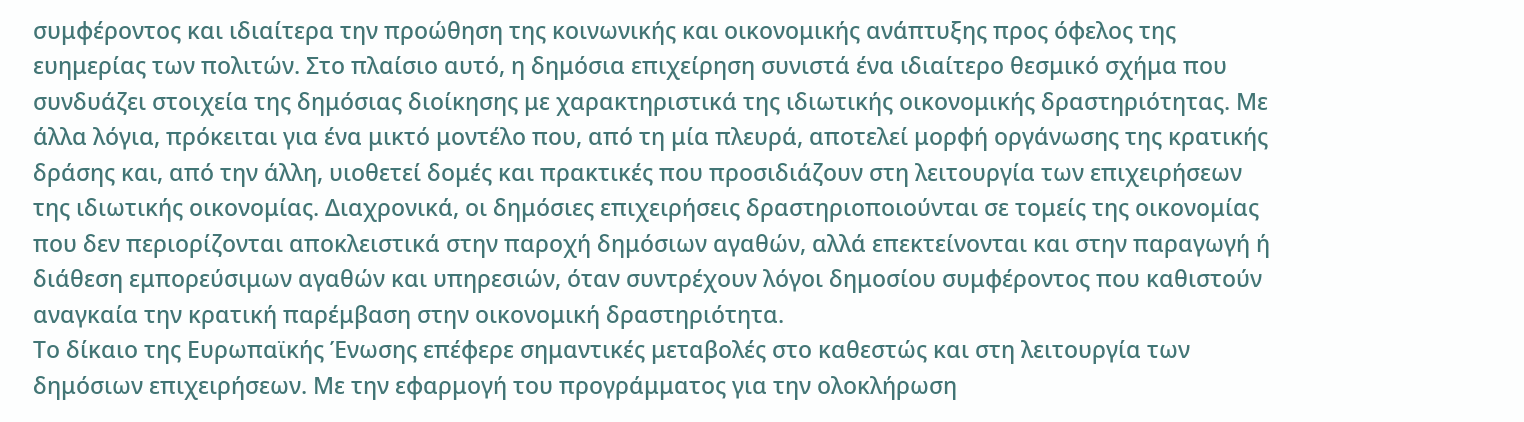συμφέροντος και ιδιαίτερα την προώθηση της κοινωνικής και οικονομικής ανάπτυξης προς όφελος της ευημερίας των πολιτών. Στο πλαίσιο αυτό, η δημόσια επιχείρηση συνιστά ένα ιδιαίτερο θεσμικό σχήμα που συνδυάζει στοιχεία της δημόσιας διοίκησης με χαρακτηριστικά της ιδιωτικής οικονομικής δραστηριότητας. Με άλλα λόγια, πρόκειται για ένα μικτό μοντέλο που, από τη μία πλευρά, αποτελεί μορφή οργάνωσης της κρατικής δράσης και, από την άλλη, υιοθετεί δομές και πρακτικές που προσιδιάζουν στη λειτουργία των επιχειρήσεων της ιδιωτικής οικονομίας. Διαχρονικά, οι δημόσιες επιχειρήσεις δραστηριοποιούνται σε τομείς της οικονομίας που δεν περιορίζονται αποκλειστικά στην παροχή δημόσιων αγαθών, αλλά επεκτείνονται και στην παραγωγή ή διάθεση εμπορεύσιμων αγαθών και υπηρεσιών, όταν συντρέχουν λόγοι δημοσίου συμφέροντος που καθιστούν αναγκαία την κρατική παρέμβαση στην οικονομική δραστηριότητα.
Το δίκαιο της Ευρωπαϊκής Ένωσης επέφερε σημαντικές μεταβολές στο καθεστώς και στη λειτουργία των δημόσιων επιχειρήσεων. Με την εφαρμογή του προγράμματος για την ολοκλήρωση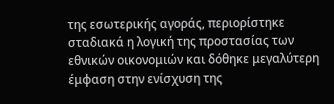της εσωτερικής αγοράς, περιορίστηκε σταδιακά η λογική της προστασίας των εθνικών οικονομιών και δόθηκε μεγαλύτερη έμφαση στην ενίσχυση της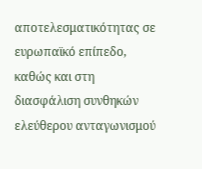αποτελεσματικότητας σε ευρωπαϊκό επίπεδο, καθώς και στη διασφάλιση συνθηκών ελεύθερου ανταγωνισμού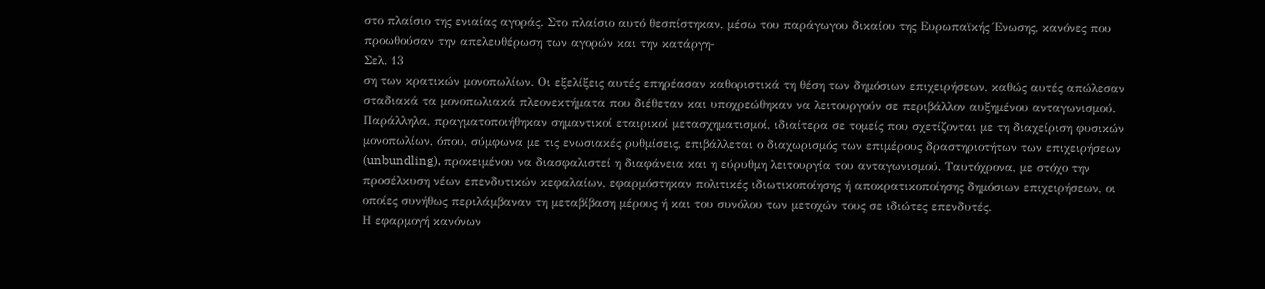στο πλαίσιο της ενιαίας αγοράς. Στο πλαίσιο αυτό θεσπίστηκαν, μέσω του παράγωγου δικαίου της Ευρωπαϊκής Ένωσης, κανόνες που προωθούσαν την απελευθέρωση των αγορών και την κατάργη-
Σελ. 13
ση των κρατικών μονοπωλίων. Οι εξελίξεις αυτές επηρέασαν καθοριστικά τη θέση των δημόσιων επιχειρήσεων, καθώς αυτές απώλεσαν σταδιακά τα μονοπωλιακά πλεονεκτήματα που διέθεταν και υποχρεώθηκαν να λειτουργούν σε περιβάλλον αυξημένου ανταγωνισμού. Παράλληλα, πραγματοποιήθηκαν σημαντικοί εταιρικοί μετασχηματισμοί, ιδιαίτερα σε τομείς που σχετίζονται με τη διαχείριση φυσικών μονοπωλίων, όπου, σύμφωνα με τις ενωσιακές ρυθμίσεις, επιβάλλεται ο διαχωρισμός των επιμέρους δραστηριοτήτων των επιχειρήσεων (unbundling), προκειμένου να διασφαλιστεί η διαφάνεια και η εύρυθμη λειτουργία του ανταγωνισμού. Ταυτόχρονα, με στόχο την προσέλκυση νέων επενδυτικών κεφαλαίων, εφαρμόστηκαν πολιτικές ιδιωτικοποίησης ή αποκρατικοποίησης δημόσιων επιχειρήσεων, οι οποίες συνήθως περιλάμβαναν τη μεταβίβαση μέρους ή και του συνόλου των μετοχών τους σε ιδιώτες επενδυτές.
Η εφαρμογή κανόνων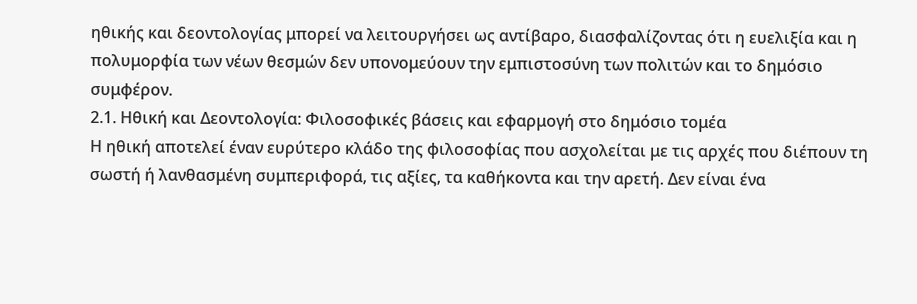ηθικής και δεοντολογίας μπορεί να λειτουργήσει ως αντίβαρο, διασφαλίζοντας ότι η ευελιξία και η πολυμορφία των νέων θεσμών δεν υπονομεύουν την εμπιστοσύνη των πολιτών και το δημόσιο συμφέρον.
2.1. Ηθική και Δεοντολογία: Φιλοσοφικές βάσεις και εφαρμογή στο δημόσιο τομέα
Η ηθική αποτελεί έναν ευρύτερο κλάδο της φιλοσοφίας που ασχολείται με τις αρχές που διέπουν τη σωστή ή λανθασμένη συμπεριφορά, τις αξίες, τα καθήκοντα και την αρετή. Δεν είναι ένα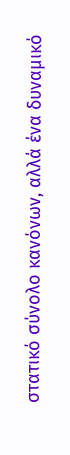στατικό σύνολο κανόνων, αλλά ένα δυναμικό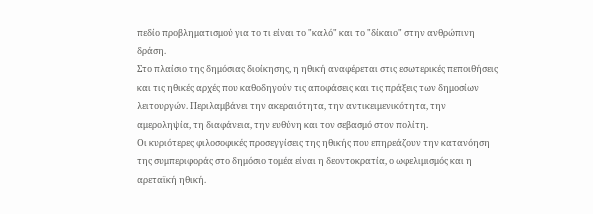πεδίο προβληματισμού για το τι είναι το "καλό" και το "δίκαιο" στην ανθρώπινη δράση.
Στο πλαίσιο της δημόσιας διοίκησης, η ηθική αναφέρεται στις εσωτερικές πεποιθήσεις και τις ηθικές αρχές που καθοδηγούν τις αποφάσεις και τις πράξεις των δημοσίων λειτουργών. Περιλαμβάνει την ακεραιότητα, την αντικειμενικότητα, την αμεροληψία, τη διαφάνεια, την ευθύνη και τον σεβασμό στον πολίτη.
Οι κυριότερες φιλοσοφικές προσεγγίσεις της ηθικής που επηρεάζουν την κατανόηση της συμπεριφοράς στο δημόσιο τομέα είναι η δεοντοκρατία, ο ωφελιμισμός και η αρεταϊκή ηθική.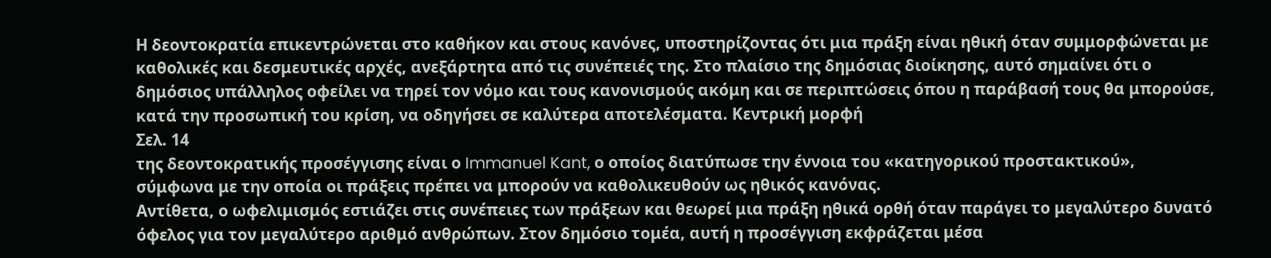Η δεοντοκρατία επικεντρώνεται στο καθήκον και στους κανόνες, υποστηρίζοντας ότι μια πράξη είναι ηθική όταν συμμορφώνεται με καθολικές και δεσμευτικές αρχές, ανεξάρτητα από τις συνέπειές της. Στο πλαίσιο της δημόσιας διοίκησης, αυτό σημαίνει ότι ο δημόσιος υπάλληλος οφείλει να τηρεί τον νόμο και τους κανονισμούς ακόμη και σε περιπτώσεις όπου η παράβασή τους θα μπορούσε, κατά την προσωπική του κρίση, να οδηγήσει σε καλύτερα αποτελέσματα. Κεντρική μορφή
Σελ. 14
της δεοντοκρατικής προσέγγισης είναι ο Immanuel Kant, ο οποίος διατύπωσε την έννοια του «κατηγορικού προστακτικού», σύμφωνα με την οποία οι πράξεις πρέπει να μπορούν να καθολικευθούν ως ηθικός κανόνας.
Αντίθετα, ο ωφελιμισμός εστιάζει στις συνέπειες των πράξεων και θεωρεί μια πράξη ηθικά ορθή όταν παράγει το μεγαλύτερο δυνατό όφελος για τον μεγαλύτερο αριθμό ανθρώπων. Στον δημόσιο τομέα, αυτή η προσέγγιση εκφράζεται μέσα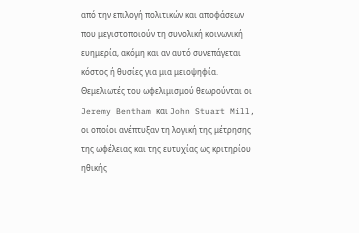από την επιλογή πολιτικών και αποφάσεων που μεγιστοποιούν τη συνολική κοινωνική ευημερία, ακόμη και αν αυτό συνεπάγεται κόστος ή θυσίες για μια μειοψηφία. Θεμελιωτές του ωφελιμισμού θεωρούνται οι Jeremy Bentham και John Stuart Mill, οι οποίοι ανέπτυξαν τη λογική της μέτρησης της ωφέλειας και της ευτυχίας ως κριτηρίου ηθικής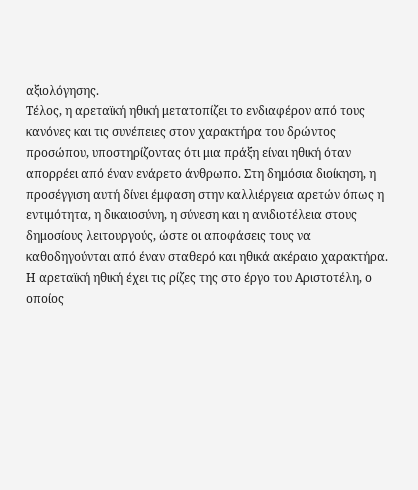αξιολόγησης.
Τέλος, η αρεταϊκή ηθική μετατοπίζει το ενδιαφέρον από τους κανόνες και τις συνέπειες στον χαρακτήρα του δρώντος προσώπου, υποστηρίζοντας ότι μια πράξη είναι ηθική όταν απορρέει από έναν ενάρετο άνθρωπο. Στη δημόσια διοίκηση, η προσέγγιση αυτή δίνει έμφαση στην καλλιέργεια αρετών όπως η εντιμότητα, η δικαιοσύνη, η σύνεση και η ανιδιοτέλεια στους δημοσίους λειτουργούς, ώστε οι αποφάσεις τους να καθοδηγούνται από έναν σταθερό και ηθικά ακέραιο χαρακτήρα. Η αρεταϊκή ηθική έχει τις ρίζες της στο έργο του Αριστοτέλη, ο οποίος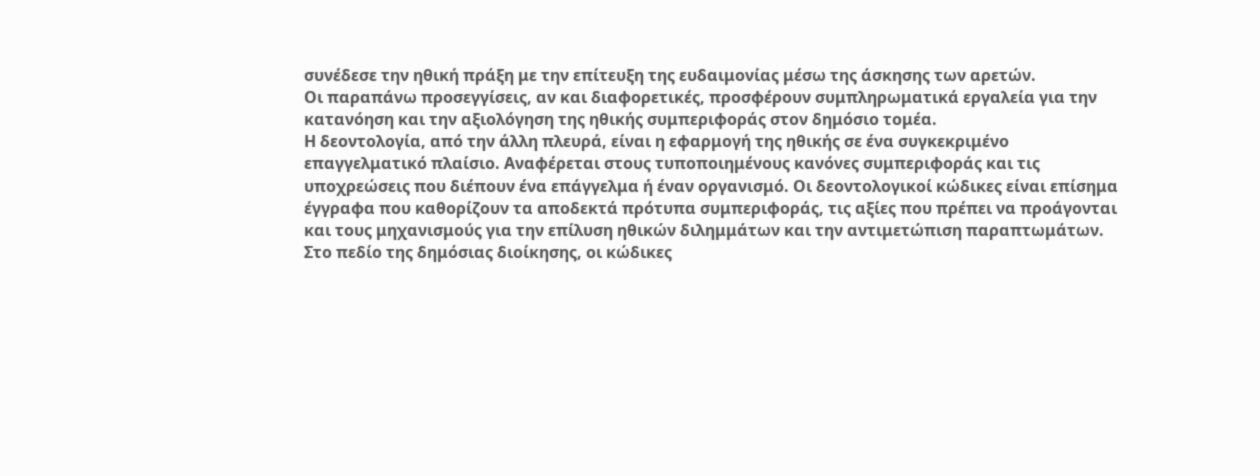συνέδεσε την ηθική πράξη με την επίτευξη της ευδαιμονίας μέσω της άσκησης των αρετών.
Οι παραπάνω προσεγγίσεις, αν και διαφορετικές, προσφέρουν συμπληρωματικά εργαλεία για την κατανόηση και την αξιολόγηση της ηθικής συμπεριφοράς στον δημόσιο τομέα.
Η δεοντολογία, από την άλλη πλευρά, είναι η εφαρμογή της ηθικής σε ένα συγκεκριμένο επαγγελματικό πλαίσιο. Αναφέρεται στους τυποποιημένους κανόνες συμπεριφοράς και τις υποχρεώσεις που διέπουν ένα επάγγελμα ή έναν οργανισμό. Οι δεοντολογικοί κώδικες είναι επίσημα έγγραφα που καθορίζουν τα αποδεκτά πρότυπα συμπεριφοράς, τις αξίες που πρέπει να προάγονται και τους μηχανισμούς για την επίλυση ηθικών διλημμάτων και την αντιμετώπιση παραπτωμάτων.
Στο πεδίο της δημόσιας διοίκησης, οι κώδικες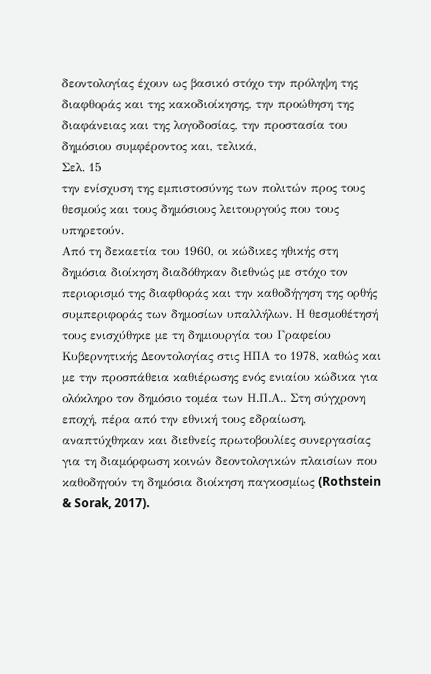δεοντολογίας έχουν ως βασικό στόχο την πρόληψη της διαφθοράς και της κακοδιοίκησης, την προώθηση της διαφάνειας και της λογοδοσίας, την προστασία του δημόσιου συμφέροντος και, τελικά,
Σελ. 15
την ενίσχυση της εμπιστοσύνης των πολιτών προς τους θεσμούς και τους δημόσιους λειτουργούς που τους υπηρετούν.
Από τη δεκαετία του 1960, οι κώδικες ηθικής στη δημόσια διοίκηση διαδόθηκαν διεθνώς με στόχο τον περιορισμό της διαφθοράς και την καθοδήγηση της ορθής συμπεριφοράς των δημοσίων υπαλλήλων. Η θεσμοθέτησή τους ενισχύθηκε με τη δημιουργία του Γραφείου Κυβερνητικής Δεοντολογίας στις ΗΠΑ το 1978, καθώς και με την προσπάθεια καθιέρωσης ενός ενιαίου κώδικα για ολόκληρο τον δημόσιο τομέα των Η.Π.Α.. Στη σύγχρονη εποχή, πέρα από την εθνική τους εδραίωση, αναπτύχθηκαν και διεθνείς πρωτοβουλίες συνεργασίας για τη διαμόρφωση κοινών δεοντολογικών πλαισίων που καθοδηγούν τη δημόσια διοίκηση παγκοσμίως (Rothstein & Sorak, 2017).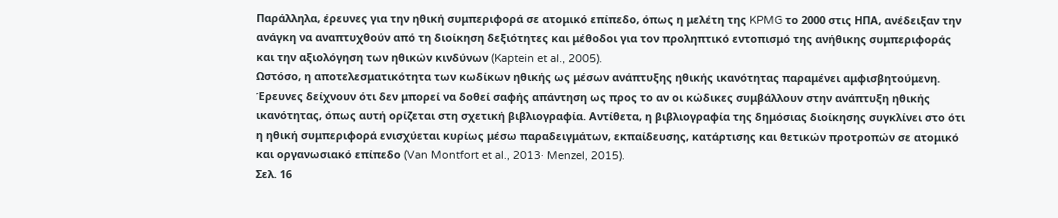Παράλληλα, έρευνες για την ηθική συμπεριφορά σε ατομικό επίπεδο, όπως η μελέτη της KPMG το 2000 στις ΗΠΑ, ανέδειξαν την ανάγκη να αναπτυχθούν από τη διοίκηση δεξιότητες και μέθοδοι για τον προληπτικό εντοπισμό της ανήθικης συμπεριφοράς και την αξιολόγηση των ηθικών κινδύνων (Kaptein et al., 2005).
Ωστόσο, η αποτελεσματικότητα των κωδίκων ηθικής ως μέσων ανάπτυξης ηθικής ικανότητας παραμένει αμφισβητούμενη. Έρευνες δείχνουν ότι δεν μπορεί να δοθεί σαφής απάντηση ως προς το αν οι κώδικες συμβάλλουν στην ανάπτυξη ηθικής ικανότητας, όπως αυτή ορίζεται στη σχετική βιβλιογραφία. Αντίθετα, η βιβλιογραφία της δημόσιας διοίκησης συγκλίνει στο ότι η ηθική συμπεριφορά ενισχύεται κυρίως μέσω παραδειγμάτων, εκπαίδευσης, κατάρτισης και θετικών προτροπών σε ατομικό και οργανωσιακό επίπεδο (Van Montfort et al., 2013· Menzel, 2015).
Σελ. 16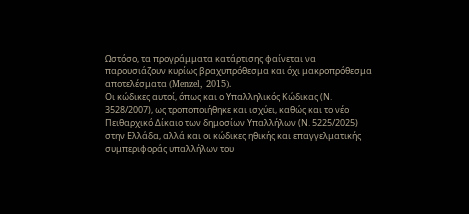Ωστόσο, τα προγράμματα κατάρτισης φαίνεται να παρουσιάζουν κυρίως βραχυπρόθεσμα και όχι μακροπρόθεσμα αποτελέσματα (Menzel, 2015).
Οι κώδικες αυτοί, όπως και ο Υπαλληλικός Κώδικας (Ν. 3528/2007), ως τροποποιήθηκε και ισχύει, καθώς και το νέο Πειθαρχικό Δίκαιο των δημοσίων Υπαλλήλων (Ν. 5225/2025) στην Ελλάδα, αλλά και οι κώδικες ηθικής και επαγγελματικής συμπεριφοράς υπαλλήλων του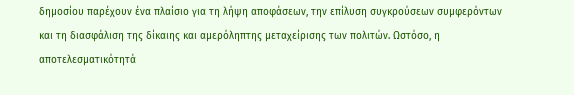δημοσίου παρέχουν ένα πλαίσιο για τη λήψη αποφάσεων, την επίλυση συγκρούσεων συμφερόντων και τη διασφάλιση της δίκαιης και αμερόληπτης μεταχείρισης των πολιτών. Ωστόσο, η αποτελεσματικότητά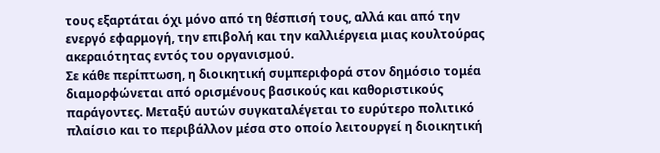τους εξαρτάται όχι μόνο από τη θέσπισή τους, αλλά και από την ενεργό εφαρμογή, την επιβολή και την καλλιέργεια μιας κουλτούρας ακεραιότητας εντός του οργανισμού.
Σε κάθε περίπτωση, η διοικητική συμπεριφορά στον δημόσιο τομέα διαμορφώνεται από ορισμένους βασικούς και καθοριστικούς παράγοντες. Μεταξύ αυτών συγκαταλέγεται το ευρύτερο πολιτικό πλαίσιο και το περιβάλλον μέσα στο οποίο λειτουργεί η διοικητική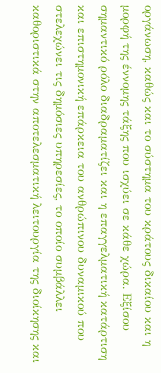οργάνωση, καθώς και το σύστημα του κράτους δικαίου και η μορφή της έννομης τάξης που ισχύει σε κάθε χώρα. Εξίσου σημαντικό ρόλο διαδραματίζει και η επαγγελματική κατάρτιση και επιστημονική επάρκεια του ανθρώπινου δυναμικού που στελεχώνει τις δημόσιες υπηρεσίες, το οποίο συμβάλλει καθοριστικά στην αποτελεσματική λειτουργία της διοίκησης και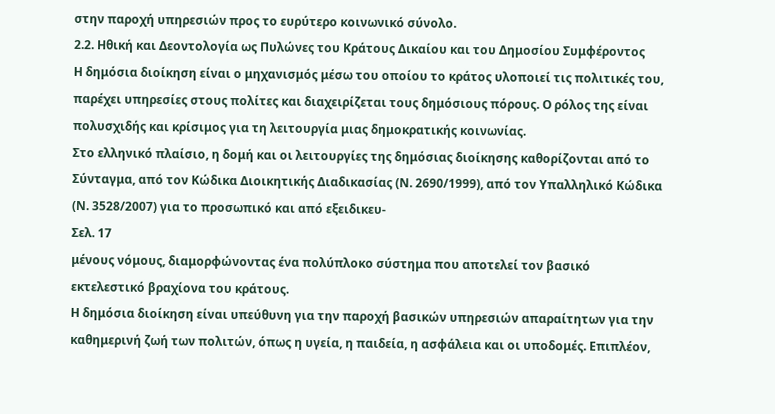στην παροχή υπηρεσιών προς το ευρύτερο κοινωνικό σύνολο.
2.2. Ηθική και Δεοντολογία ως Πυλώνες του Κράτους Δικαίου και του Δημοσίου Συμφέροντος
Η δημόσια διοίκηση είναι ο μηχανισμός μέσω του οποίου το κράτος υλοποιεί τις πολιτικές του, παρέχει υπηρεσίες στους πολίτες και διαχειρίζεται τους δημόσιους πόρους. Ο ρόλος της είναι πολυσχιδής και κρίσιμος για τη λειτουργία μιας δημοκρατικής κοινωνίας.
Στο ελληνικό πλαίσιο, η δομή και οι λειτουργίες της δημόσιας διοίκησης καθορίζονται από το Σύνταγμα, από τον Κώδικα Διοικητικής Διαδικασίας (Ν. 2690/1999), από τον Υπαλληλικό Κώδικα (Ν. 3528/2007) για το προσωπικό και από εξειδικευ-
Σελ. 17
μένους νόμους, διαμορφώνοντας ένα πολύπλοκο σύστημα που αποτελεί τον βασικό εκτελεστικό βραχίονα του κράτους.
Η δημόσια διοίκηση είναι υπεύθυνη για την παροχή βασικών υπηρεσιών απαραίτητων για την καθημερινή ζωή των πολιτών, όπως η υγεία, η παιδεία, η ασφάλεια και οι υποδομές. Επιπλέον,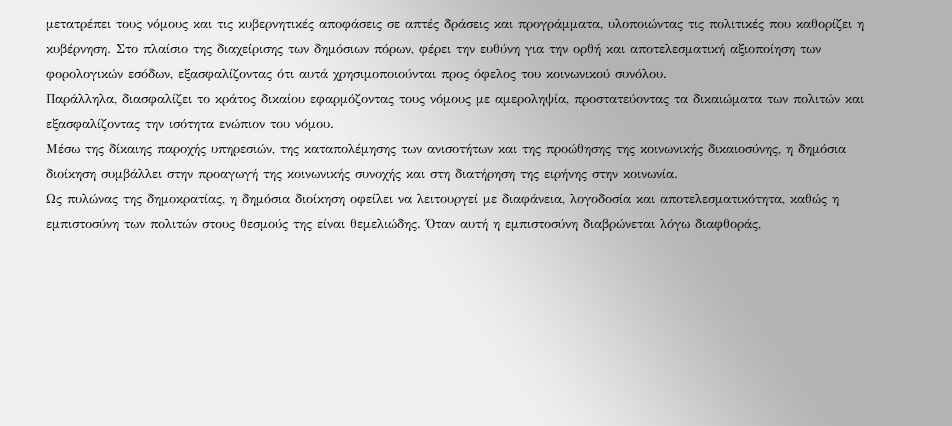μετατρέπει τους νόμους και τις κυβερνητικές αποφάσεις σε απτές δράσεις και προγράμματα, υλοποιώντας τις πολιτικές που καθορίζει η κυβέρνηση. Στο πλαίσιο της διαχείρισης των δημόσιων πόρων, φέρει την ευθύνη για την ορθή και αποτελεσματική αξιοποίηση των φορολογικών εσόδων, εξασφαλίζοντας ότι αυτά χρησιμοποιούνται προς όφελος του κοινωνικού συνόλου.
Παράλληλα, διασφαλίζει το κράτος δικαίου εφαρμόζοντας τους νόμους με αμεροληψία, προστατεύοντας τα δικαιώματα των πολιτών και εξασφαλίζοντας την ισότητα ενώπιον του νόμου.
Μέσω της δίκαιης παροχής υπηρεσιών, της καταπολέμησης των ανισοτήτων και της προώθησης της κοινωνικής δικαιοσύνης, η δημόσια διοίκηση συμβάλλει στην προαγωγή της κοινωνικής συνοχής και στη διατήρηση της ειρήνης στην κοινωνία.
Ως πυλώνας της δημοκρατίας, η δημόσια διοίκηση οφείλει να λειτουργεί με διαφάνεια, λογοδοσία και αποτελεσματικότητα, καθώς η εμπιστοσύνη των πολιτών στους θεσμούς της είναι θεμελιώδης. Όταν αυτή η εμπιστοσύνη διαβρώνεται λόγω διαφθοράς,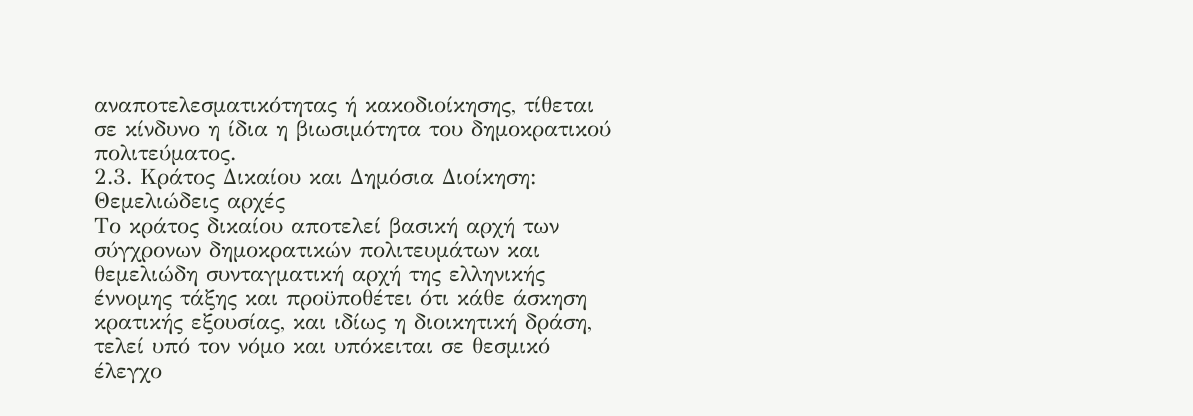αναποτελεσματικότητας ή κακοδιοίκησης, τίθεται σε κίνδυνο η ίδια η βιωσιμότητα του δημοκρατικού πολιτεύματος.
2.3. Κράτος Δικαίου και Δημόσια Διοίκηση: Θεμελιώδεις αρχές
Το κράτος δικαίου αποτελεί βασική αρχή των σύγχρονων δημοκρατικών πολιτευμάτων και θεμελιώδη συνταγματική αρχή της ελληνικής έννομης τάξης και προϋποθέτει ότι κάθε άσκηση κρατικής εξουσίας, και ιδίως η διοικητική δράση, τελεί υπό τον νόμο και υπόκειται σε θεσμικό έλεγχο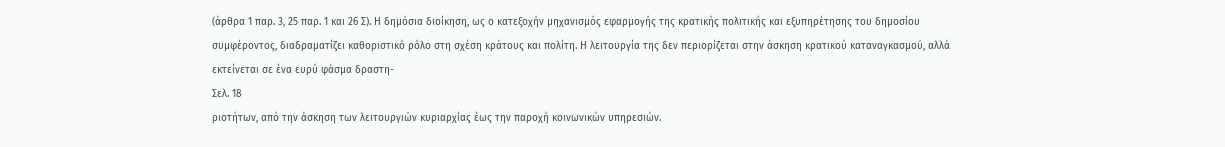(άρθρα 1 παρ. 3, 25 παρ. 1 και 26 Σ). Η δημόσια διοίκηση, ως ο κατεξοχήν μηχανισμός εφαρμογής της κρατικής πολιτικής και εξυπηρέτησης του δημοσίου συμφέροντος, διαδραματίζει καθοριστικό ρόλο στη σχέση κράτους και πολίτη. Η λειτουργία της δεν περιορίζεται στην άσκηση κρατικού καταναγκασμού, αλλά εκτείνεται σε ένα ευρύ φάσμα δραστη-
Σελ. 18
ριοτήτων, από την άσκηση των λειτουργιών κυριαρχίας έως την παροχή κοινωνικών υπηρεσιών.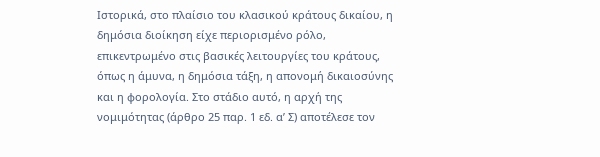Ιστορικά, στο πλαίσιο του κλασικού κράτους δικαίου, η δημόσια διοίκηση είχε περιορισμένο ρόλο, επικεντρωμένο στις βασικές λειτουργίες του κράτους, όπως η άμυνα, η δημόσια τάξη, η απονομή δικαιοσύνης και η φορολογία. Στο στάδιο αυτό, η αρχή της νομιμότητας (άρθρο 25 παρ. 1 εδ. α’ Σ) αποτέλεσε τον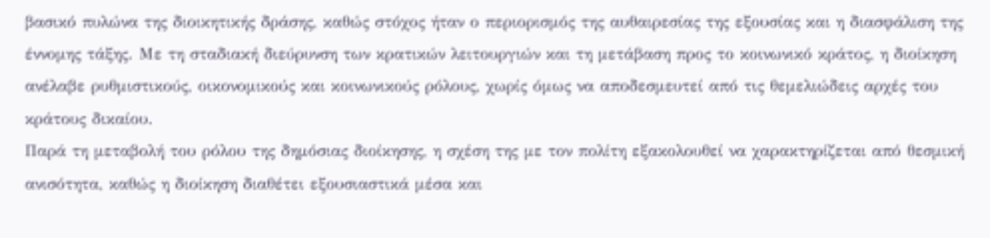βασικό πυλώνα της διοικητικής δράσης, καθώς στόχος ήταν ο περιορισμός της αυθαιρεσίας της εξουσίας και η διασφάλιση της έννομης τάξης. Με τη σταδιακή διεύρυνση των κρατικών λειτουργιών και τη μετάβαση προς το κοινωνικό κράτος, η διοίκηση ανέλαβε ρυθμιστικούς, οικονομικούς και κοινωνικούς ρόλους, χωρίς όμως να αποδεσμευτεί από τις θεμελιώδεις αρχές του κράτους δικαίου.
Παρά τη μεταβολή του ρόλου της δημόσιας διοίκησης, η σχέση της με τον πολίτη εξακολουθεί να χαρακτηρίζεται από θεσμική ανισότητα, καθώς η διοίκηση διαθέτει εξουσιαστικά μέσα και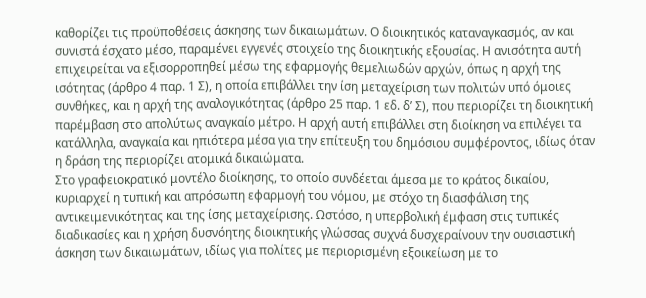καθορίζει τις προϋποθέσεις άσκησης των δικαιωμάτων. Ο διοικητικός καταναγκασμός, αν και συνιστά έσχατο μέσο, παραμένει εγγενές στοιχείο της διοικητικής εξουσίας. Η ανισότητα αυτή επιχειρείται να εξισορροπηθεί μέσω της εφαρμογής θεμελιωδών αρχών, όπως η αρχή της ισότητας (άρθρο 4 παρ. 1 Σ), η οποία επιβάλλει την ίση μεταχείριση των πολιτών υπό όμοιες συνθήκες, και η αρχή της αναλογικότητας (άρθρο 25 παρ. 1 εδ. δ’ Σ), που περιορίζει τη διοικητική παρέμβαση στο απολύτως αναγκαίο μέτρο. Η αρχή αυτή επιβάλλει στη διοίκηση να επιλέγει τα κατάλληλα, αναγκαία και ηπιότερα μέσα για την επίτευξη του δημόσιου συμφέροντος, ιδίως όταν η δράση της περιορίζει ατομικά δικαιώματα.
Στο γραφειοκρατικό μοντέλο διοίκησης, το οποίο συνδέεται άμεσα με το κράτος δικαίου, κυριαρχεί η τυπική και απρόσωπη εφαρμογή του νόμου, με στόχο τη διασφάλιση της αντικειμενικότητας και της ίσης μεταχείρισης. Ωστόσο, η υπερβολική έμφαση στις τυπικές διαδικασίες και η χρήση δυσνόητης διοικητικής γλώσσας συχνά δυσχεραίνουν την ουσιαστική άσκηση των δικαιωμάτων, ιδίως για πολίτες με περιορισμένη εξοικείωση με το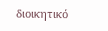διοικητικό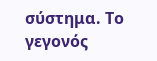σύστημα. Το γεγονός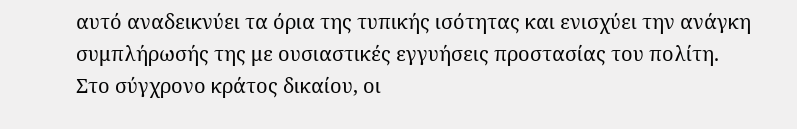αυτό αναδεικνύει τα όρια της τυπικής ισότητας και ενισχύει την ανάγκη συμπλήρωσής της με ουσιαστικές εγγυήσεις προστασίας του πολίτη.
Στο σύγχρονο κράτος δικαίου, οι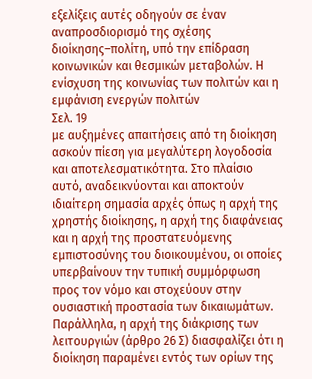εξελίξεις αυτές οδηγούν σε έναν αναπροσδιορισμό της σχέσης διοίκησης–πολίτη, υπό την επίδραση κοινωνικών και θεσμικών μεταβολών. Η ενίσχυση της κοινωνίας των πολιτών και η εμφάνιση ενεργών πολιτών
Σελ. 19
με αυξημένες απαιτήσεις από τη διοίκηση ασκούν πίεση για μεγαλύτερη λογοδοσία και αποτελεσματικότητα. Στο πλαίσιο αυτό, αναδεικνύονται και αποκτούν ιδιαίτερη σημασία αρχές όπως η αρχή της χρηστής διοίκησης, η αρχή της διαφάνειας και η αρχή της προστατευόμενης εμπιστοσύνης του διοικουμένου, οι οποίες υπερβαίνουν την τυπική συμμόρφωση προς τον νόμο και στοχεύουν στην ουσιαστική προστασία των δικαιωμάτων.
Παράλληλα, η αρχή της διάκρισης των λειτουργιών (άρθρο 26 Σ) διασφαλίζει ότι η διοίκηση παραμένει εντός των ορίων της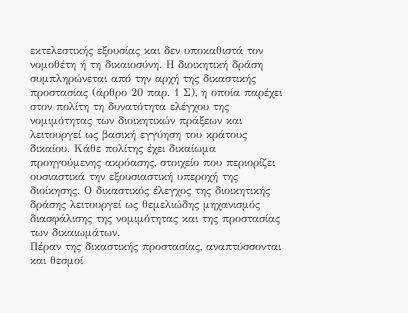εκτελεστικής εξουσίας και δεν υποκαθιστά τον νομοθέτη ή τη δικαιοσύνη. Η διοικητική δράση συμπληρώνεται από την αρχή της δικαστικής προστασίας (άρθρο 20 παρ. 1 Σ), η οποία παρέχει στον πολίτη τη δυνατότητα ελέγχου της νομιμότητας των διοικητικών πράξεων και λειτουργεί ως βασική εγγύηση του κράτους δικαίου. Κάθε πολίτης έχει δικαίωμα προηγούμενης ακρόασης, στοιχείο που περιορίζει ουσιαστικά την εξουσιαστική υπεροχή της διοίκησης. Ο δικαστικός έλεγχος της διοικητικής δράσης λειτουργεί ως θεμελιώδης μηχανισμός διασφάλισης της νομιμότητας και της προστασίας των δικαιωμάτων.
Πέραν της δικαστικής προστασίας, αναπτύσσονται και θεσμοί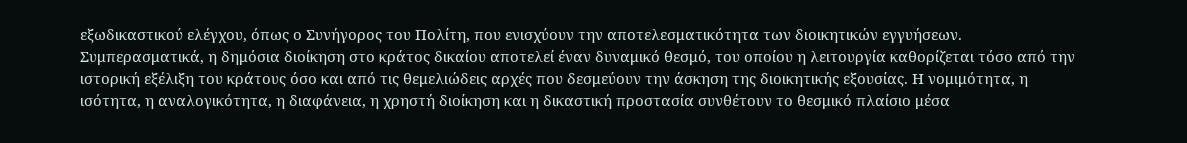εξωδικαστικού ελέγχου, όπως ο Συνήγορος του Πολίτη, που ενισχύουν την αποτελεσματικότητα των διοικητικών εγγυήσεων.
Συμπερασματικά, η δημόσια διοίκηση στο κράτος δικαίου αποτελεί έναν δυναμικό θεσμό, του οποίου η λειτουργία καθορίζεται τόσο από την ιστορική εξέλιξη του κράτους όσο και από τις θεμελιώδεις αρχές που δεσμεύουν την άσκηση της διοικητικής εξουσίας. Η νομιμότητα, η ισότητα, η αναλογικότητα, η διαφάνεια, η χρηστή διοίκηση και η δικαστική προστασία συνθέτουν το θεσμικό πλαίσιο μέσα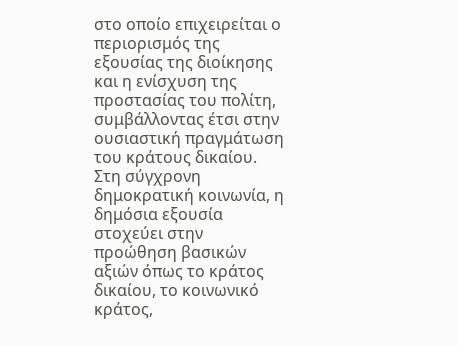στο οποίο επιχειρείται ο περιορισμός της εξουσίας της διοίκησης και η ενίσχυση της προστασίας του πολίτη, συμβάλλοντας έτσι στην ουσιαστική πραγμάτωση του κράτους δικαίου.
Στη σύγχρονη δημοκρατική κοινωνία, η δημόσια εξουσία στοχεύει στην προώθηση βασικών αξιών όπως το κράτος δικαίου, το κοινωνικό κράτος,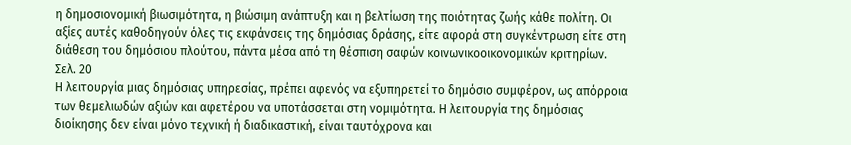η δημοσιονομική βιωσιμότητα, η βιώσιμη ανάπτυξη και η βελτίωση της ποιότητας ζωής κάθε πολίτη. Οι αξίες αυτές καθοδηγούν όλες τις εκφάνσεις της δημόσιας δράσης, είτε αφορά στη συγκέντρωση είτε στη διάθεση του δημόσιου πλούτου, πάντα μέσα από τη θέσπιση σαφών κοινωνικοοικονομικών κριτηρίων.
Σελ. 20
Η λειτουργία μιας δημόσιας υπηρεσίας, πρέπει αφενός να εξυπηρετεί το δημόσιο συμφέρον, ως απόρροια των θεμελιωδών αξιών και αφετέρου να υποτάσσεται στη νομιμότητα. Η λειτουργία της δημόσιας διοίκησης δεν είναι μόνο τεχνική ή διαδικαστική, είναι ταυτόχρονα και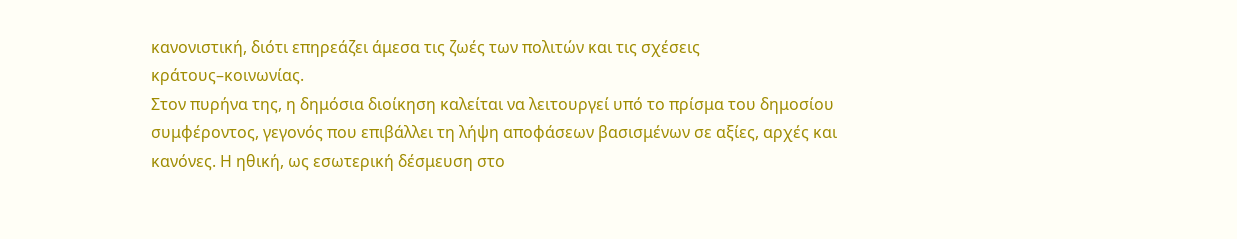κανονιστική, διότι επηρεάζει άμεσα τις ζωές των πολιτών και τις σχέσεις κράτους–κοινωνίας.
Στον πυρήνα της, η δημόσια διοίκηση καλείται να λειτουργεί υπό το πρίσμα του δημοσίου συμφέροντος, γεγονός που επιβάλλει τη λήψη αποφάσεων βασισμένων σε αξίες, αρχές και κανόνες. Η ηθική, ως εσωτερική δέσμευση στο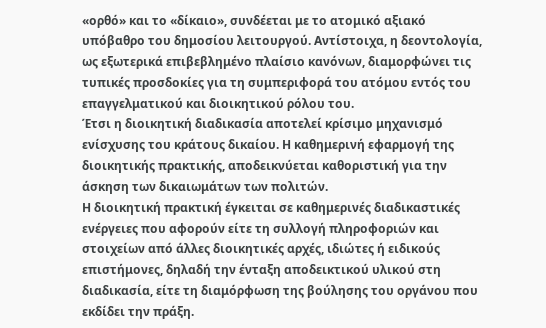«ορθό» και το «δίκαιο», συνδέεται με το ατομικό αξιακό υπόβαθρο του δημοσίου λειτουργού. Αντίστοιχα, η δεοντολογία, ως εξωτερικά επιβεβλημένο πλαίσιο κανόνων, διαμορφώνει τις τυπικές προσδοκίες για τη συμπεριφορά του ατόμου εντός του επαγγελματικού και διοικητικού ρόλου του.
Έτσι η διοικητική διαδικασία αποτελεί κρίσιμο μηχανισμό ενίσχυσης του κράτους δικαίου. Η καθημερινή εφαρμογή της διοικητικής πρακτικής, αποδεικνύεται καθοριστική για την άσκηση των δικαιωμάτων των πολιτών.
Η διοικητική πρακτική έγκειται σε καθημερινές διαδικαστικές ενέργειες που αφορούν είτε τη συλλογή πληροφοριών και στοιχείων από άλλες διοικητικές αρχές, ιδιώτες ή ειδικούς επιστήμονες, δηλαδή την ένταξη αποδεικτικού υλικού στη διαδικασία, είτε τη διαμόρφωση της βούλησης του οργάνου που εκδίδει την πράξη.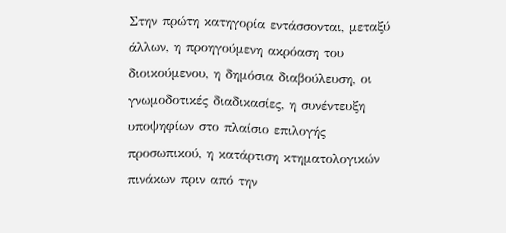Στην πρώτη κατηγορία εντάσσονται, μεταξύ άλλων, η προηγούμενη ακρόαση του διοικούμενου, η δημόσια διαβούλευση, οι γνωμοδοτικές διαδικασίες, η συνέντευξη υποψηφίων στο πλαίσιο επιλογής προσωπικού, η κατάρτιση κτηματολογικών πινάκων πριν από την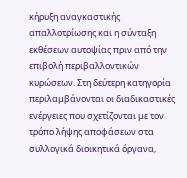κήρυξη αναγκαστικής απαλλοτρίωσης και η σύνταξη εκθέσεων αυτοψίας πριν από την επιβολή περιβαλλοντικών κυρώσεων. Στη δεύτερη κατηγορία περιλαμβάνονται οι διαδικαστικές ενέργειες που σχετίζονται με τον τρόπο λήψης αποφάσεων στα συλλογικά διοικητικά όργανα,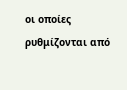οι οποίες ρυθμίζονται από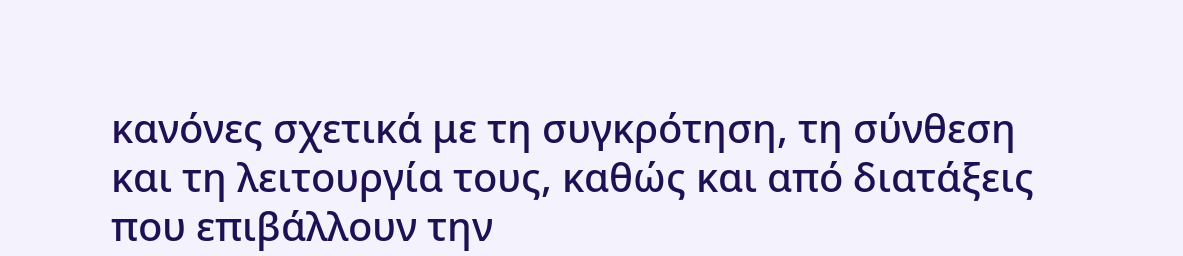κανόνες σχετικά με τη συγκρότηση, τη σύνθεση και τη λειτουργία τους, καθώς και από διατάξεις που επιβάλλουν την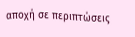αποχή σε περιπτώσεις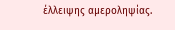έλλειψης αμεροληψίας.